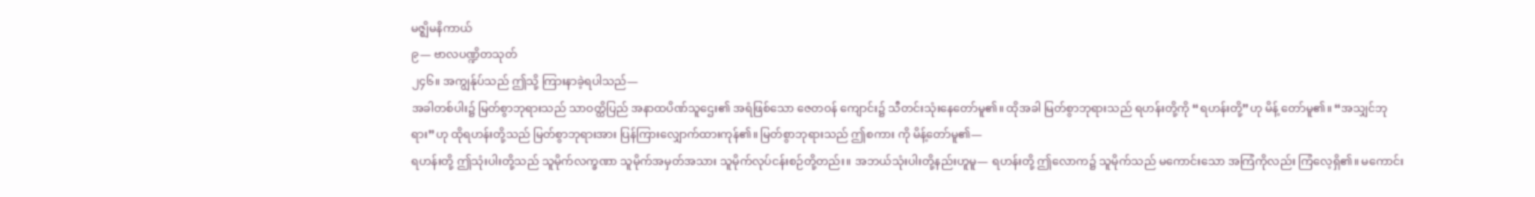မဇ္ဈိမနိကာယ်
၉— ဗာလပဏ္ဍိတသုတ်
၂၄၆။ အကျွန်ုပ်သည် ဤသို့ ကြားနာခဲ့ရပါသည်—
အခါတစ်ပါး၌ မြတ်စွာဘုရားသည် သာဝတ္ထိပြည် အနာထပိဏ်သူဌေး၏ အရံဖြစ်သော ဇေတဝန် ကျောင်း၌ သီတင်းသုံးနေတော်မူ၏။ ထိုအခါ မြတ်စွာဘုရားသည် ရဟန်းတို့ကို “ရဟန်းတို့”ဟု မိန့် တော်မူ၏။ “အသျှင်ဘုရား”ဟု ထိုရဟန်းတို့သည် မြတ်စွာဘုရားအား ပြန်ကြားလျှောက်ထားကုန်၏။ မြတ်စွာဘုရားသည် ဤစကား ကို မိန့်တော်မူ၏—
ရဟန်းတို့ ဤသုံးပါးတို့သည် သူမိုက်လက္ခဏာ သူမိုက်အမှတ်အသား သူမိုက်လုပ်ငန်းစဉ်တို့တည်း။ အဘယ်သုံးပါးတို့နည်းဟူမူ— ရဟန်းတို့ ဤလောက၌ သူမိုက်သည် မကောင်းသော အကြံကိုလည်း ကြံလေ့ရှိ၏။ မကောင်း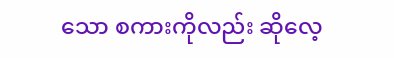သော စကားကိုလည်း ဆိုလေ့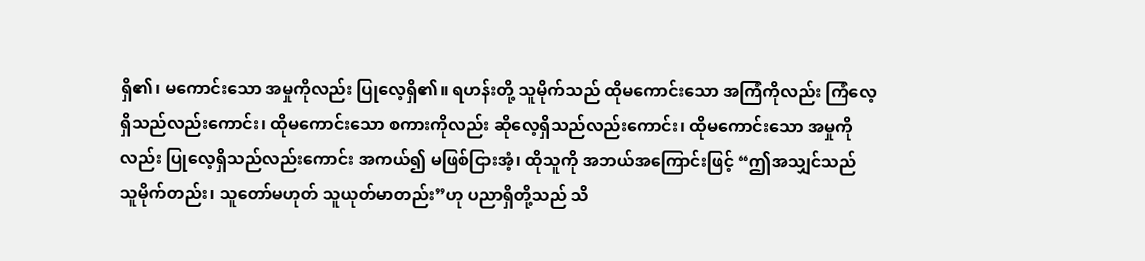ရှိ၏၊ မကောင်းသော အမှုကိုလည်း ပြုလေ့ရှိ၏။ ရဟန်းတို့ သူမိုက်သည် ထိုမကောင်းသော အကြံကိုလည်း ကြံလေ့ရှိသည်လည်းကောင်း၊ ထိုမကောင်းသော စကားကိုလည်း ဆိုလေ့ရှိသည်လည်းကောင်း၊ ထိုမကောင်းသော အမှုကိုလည်း ပြုလေ့ရှိသည်လည်းကောင်း အကယ်၍ မဖြစ်ငြားအံ့၊ ထိုသူကို အဘယ်အကြောင်းဖြင့် “ဤအသျှင်သည် သူမိုက်တည်း၊ သူတော်မဟုတ် သူယုတ်မာတည်း”ဟု ပညာရှိတို့သည် သိ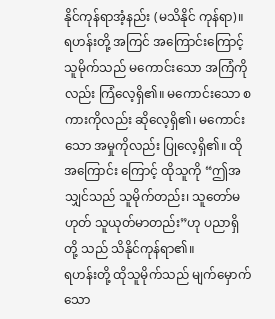နိုင်ကုန်ရာအံ့နည်း (မသိနိုင် ကုန်ရာ)။ ရဟန်းတို့ အကြင် အကြောင်းကြောင့် သူမိုက်သည် မကောင်းသော အကြံကိုလည်း ကြံလေ့ရှိ၏။ မကောင်းသော စကားကိုလည်း ဆိုလေ့ရှိ၏၊ မကောင်းသော အမှုကိုလည်း ပြုလေ့ရှိ၏။ ထိုအကြောင်း ကြောင့် ထိုသူကို “ဤအသျှင်သည် သူမိုက်တည်း၊ သူတော်မဟုတ် သူယုတ်မာတည်း”ဟု ပညာရှိတို့ သည် သိနိုင်ကုန်ရာ၏။
ရဟန်းတို့ ထိုသူမိုက်သည် မျက်မှောက်သော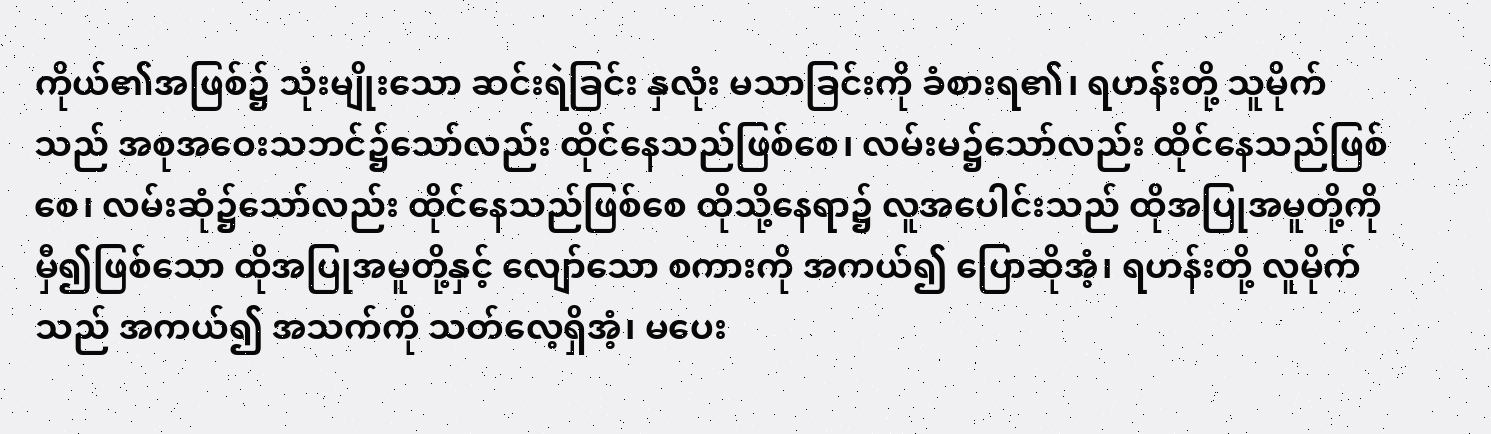ကိုယ်၏အဖြစ်၌ သုံးမျိုးသော ဆင်းရဲခြင်း နှလုံး မသာခြင်းကို ခံစားရ၏၊ ရဟန်းတို့ သူမိုက်သည် အစုအဝေးသဘင်၌သော်လည်း ထိုင်နေသည်ဖြစ်စေ၊ လမ်းမ၌သော်လည်း ထိုင်နေသည်ဖြစ်စေ၊ လမ်းဆုံ၌သော်လည်း ထိုင်နေသည်ဖြစ်စေ ထိုသို့နေရာ၌ လူအပေါင်းသည် ထိုအပြုအမူတို့ကို မှီ၍ဖြစ်သော ထိုအပြုအမူတို့နှင့် လျော်သော စကားကို အကယ်၍ ပြောဆိုအံ့၊ ရဟန်းတို့ လူမိုက်သည် အကယ်၍ အသက်ကို သတ်လေ့ရှိအံ့၊ မပေး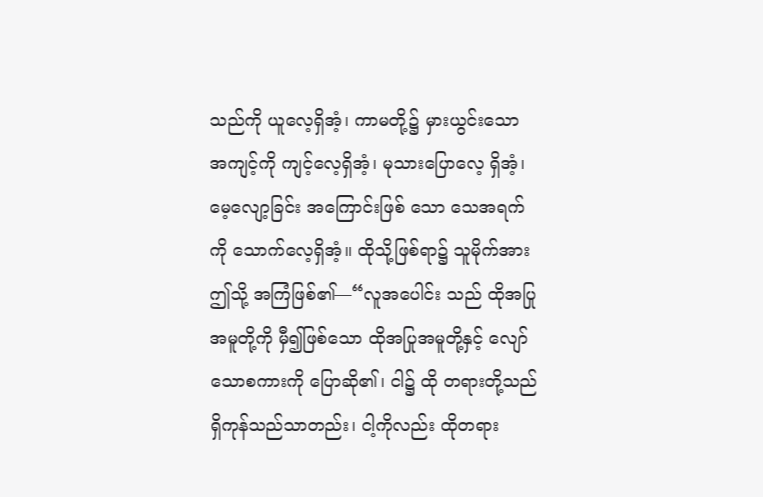သည်ကို ယူလေ့ရှိအံ့၊ ကာမတို့၌ မှားယွင်းသော အကျင့်ကို ကျင့်လေ့ရှိအံ့၊ မုသားပြောလေ့ ရှိအံ့၊ မေ့လျော့ခြင်း အကြောင်းဖြစ် သော သေအရက်ကို သောက်လေ့ရှိအံ့။ ထိုသို့ဖြစ်ရာ၌ သူမိုက်အား ဤသို့ အကြံဖြစ်၏—“လူအပေါင်း သည် ထိုအပြုအမူတို့ကို မှီ၍ဖြစ်သော ထိုအပြုအမူတို့နှင့် လျော်သောစကားကို ပြောဆို၏၊ ငါ၌ ထို တရားတို့သည် ရှိကုန်သည်သာတည်း၊ ငါ့ကိုလည်း ထိုတရား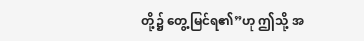တို့၌ တွေ့မြင်ရ၏”ဟု ဤသို့ အ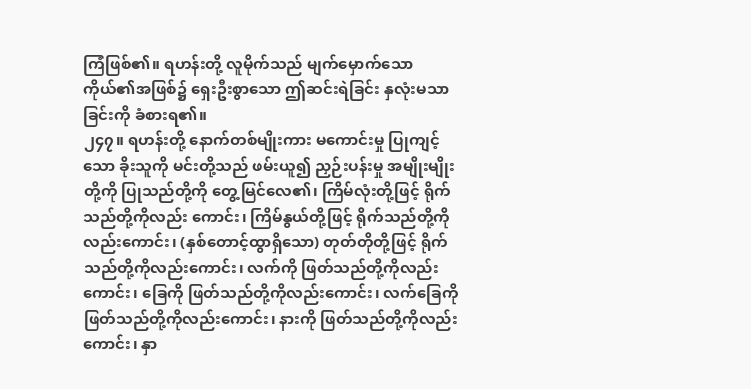ကြံဖြစ်၏။ ရဟန်းတို့ လူမိုက်သည် မျက်မှောက်သော ကိုယ်၏အဖြစ်၌ ရှေးဦးစွာသော ဤဆင်းရဲခြင်း နှလုံးမသာ ခြင်းကို ခံစားရ၏။
၂၄၇။ ရဟန်းတို့ နောက်တစ်မျိုးကား မကောင်းမှု ပြုကျင့်သော ခိုးသူကို မင်းတို့သည် ဖမ်းယူ၍ ညှဉ်းပန်းမှု အမျိုးမျိုးတို့ကို ပြုသည်တို့ကို တွေ့မြင်လေ၏၊ ကြိမ်လုံးတို့ဖြင့် ရိုက်သည်တို့ကိုလည်း ကောင်း၊ ကြိမ်နွယ်တို့ဖြင့် ရိုက်သည်တို့ကိုလည်းကောင်း၊ (နှစ်တောင့်ထွာရှိသော) တုတ်တိုတို့ဖြင့် ရိုက် သည်တို့ကိုလည်းကောင်း၊ လက်ကို ဖြတ်သည်တို့ကိုလည်းကောင်း၊ ခြေကို ဖြတ်သည်တို့ကိုလည်းကောင်း၊ လက်ခြေကို ဖြတ်သည်တို့ကိုလည်းကောင်း၊ နားကို ဖြတ်သည်တို့ကိုလည်းကောင်း၊ နှာ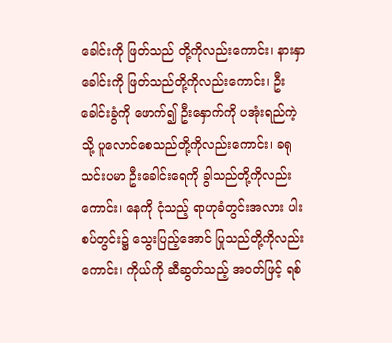ခေါင်းကို ဖြတ်သည် တို့ကိုလည်းကောင်း၊ နားနှာခေါင်းကို ဖြတ်သည်တို့ကိုလည်းကောင်း၊ ဦးခေါင်းခွံကို ဖောက်၍ ဦးနှောက်ကို ပအုံးရည်ကဲ့သို့ ပူလောင်စေသည်တို့ကိုလည်းကောင်း၊ ခရုသင်းပမာ ဦးခေါင်းရေကို ခွါသည်တို့ကိုလည်း ကောင်း၊ နေကို ငုံသည့် ရာဟုခံတွင်းအလား ပါးစပ်တွင်း၌ သွေးပြည့်အောင် ပြုသည်တို့ကိုလည်းကောင်း၊ ကိုယ်ကို ဆီဆွတ်သည့် အဝတ်ဖြင့် ရစ်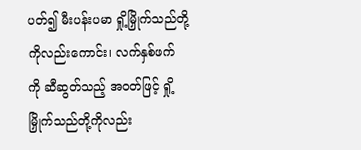ပတ်၍ မီးပန်းပမာ ရှို့မြှိုက်သည်တို့ကိုလည်းကောင်း၊ လက်နှစ်ဖက် ကို ဆီဆွတ်သည့် အဝတ်ဖြင့် ရှို့မြှိုက်သည်တို့ကိုလည်း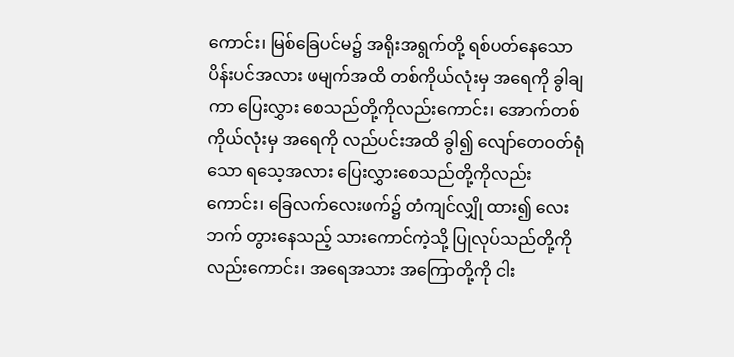ကောင်း၊ မြစ်ခြေပင်မ၌ အရိုးအရွက်တို့ ရစ်ပတ်နေသော ပိန်းပင်အလား ဖမျက်အထိ တစ်ကိုယ်လုံးမှ အရေကို ခွါချကာ ပြေးလွှား စေသည်တို့ကိုလည်းကောင်း၊ အောက်တစ်ကိုယ်လုံးမှ အရေကို လည်ပင်းအထိ ခွါ၍ လျော်တေဝတ်ရုံသော ရသေ့အလား ပြေးလွှားစေသည်တို့ကိုလည်းကောင်း၊ ခြေလက်လေးဖက်၌ တံကျင်လျှို ထား၍ လေးဘက် တွားနေသည့် သားကောင်ကဲ့သို့ ပြုလုပ်သည်တို့ကိုလည်းကောင်း၊ အရေအသား အကြောတို့ကို ငါး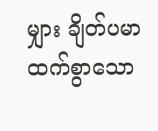မျှား ချိတ်ပမာ ထက်စွာသော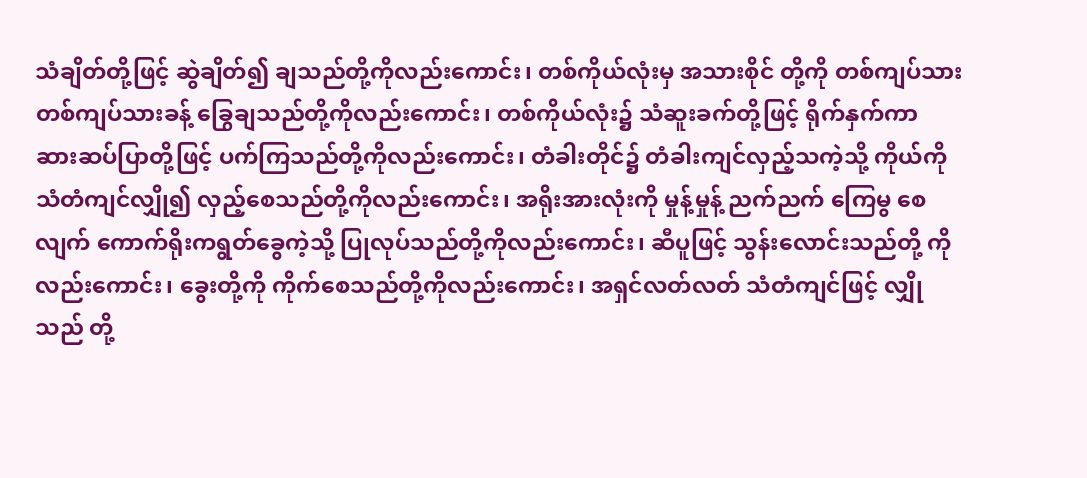သံချိတ်တို့ဖြင့် ဆွဲချိတ်၍ ချသည်တို့ကိုလည်းကောင်း၊ တစ်ကိုယ်လုံးမှ အသားစိုင် တို့ကို တစ်ကျပ်သား တစ်ကျပ်သားခန့် ခြွေချသည်တို့ကိုလည်းကောင်း၊ တစ်ကိုယ်လုံး၌ သံဆူးခက်တို့ဖြင့် ရိုက်နှက်ကာ ဆားဆပ်ပြာတို့ဖြင့် ပက်ကြသည်တို့ကိုလည်းကောင်း၊ တံခါးတိုင်၌ တံခါးကျင်လှည့်သကဲ့သို့ ကိုယ်ကို သံတံကျင်လျှို၍ လှည့်စေသည်တို့ကိုလည်းကောင်း၊ အရိုးအားလုံးကို မှုန့်မှုန့် ညက်ညက် ကြေမွ စေလျက် ကောက်ရိုးကရွတ်ခွေကဲ့သို့ ပြုလုပ်သည်တို့ကိုလည်းကောင်း၊ ဆီပူဖြင့် သွန်းလောင်းသည်တို့ ကိုလည်းကောင်း၊ ခွေးတို့ကို ကိုက်စေသည်တို့ကိုလည်းကောင်း၊ အရှင်လတ်လတ် သံတံကျင်ဖြင့် လျှိုသည် တို့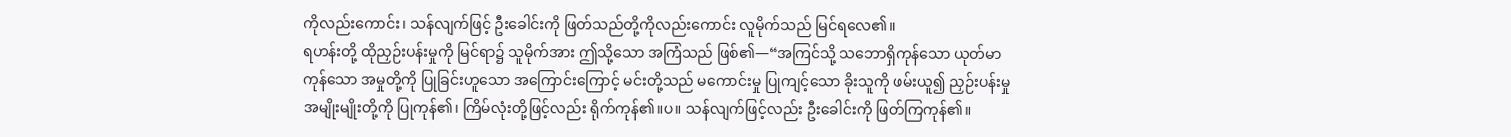ကိုလည်းကောင်း၊ သန်လျက်ဖြင့် ဦးခေါင်းကို ဖြတ်သည်တို့ကိုလည်းကောင်း လူမိုက်သည် မြင်ရလေ၏။
ရဟန်းတို့ ထိုညှဉ်းပန်းမှုကို မြင်ရာ၌ သူမိုက်အား ဤသို့သော အကြံသည် ဖြစ်၏—“အကြင်သို့ သဘောရှိကုန်သော ယုတ်မာကုန်သော အမှုတို့ကို ပြုခြင်းဟူသော အကြောင်းကြောင့် မင်းတို့သည် မကောင်းမှု ပြုကျင့်သော ခိုးသူကို ဖမ်းယူ၍ ညှဉ်းပန်းမှုအမျိုးမျိုးတို့ကို ပြုကုန်၏၊ ကြိမ်လုံးတို့ဖြင့်လည်း ရိုက်ကုန်၏။ပ။ သန်လျက်ဖြင့်လည်း ဦးခေါင်းကို ဖြတ်ကြကုန်၏။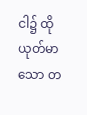ငါ၌ ထိုယုတ်မာသော တ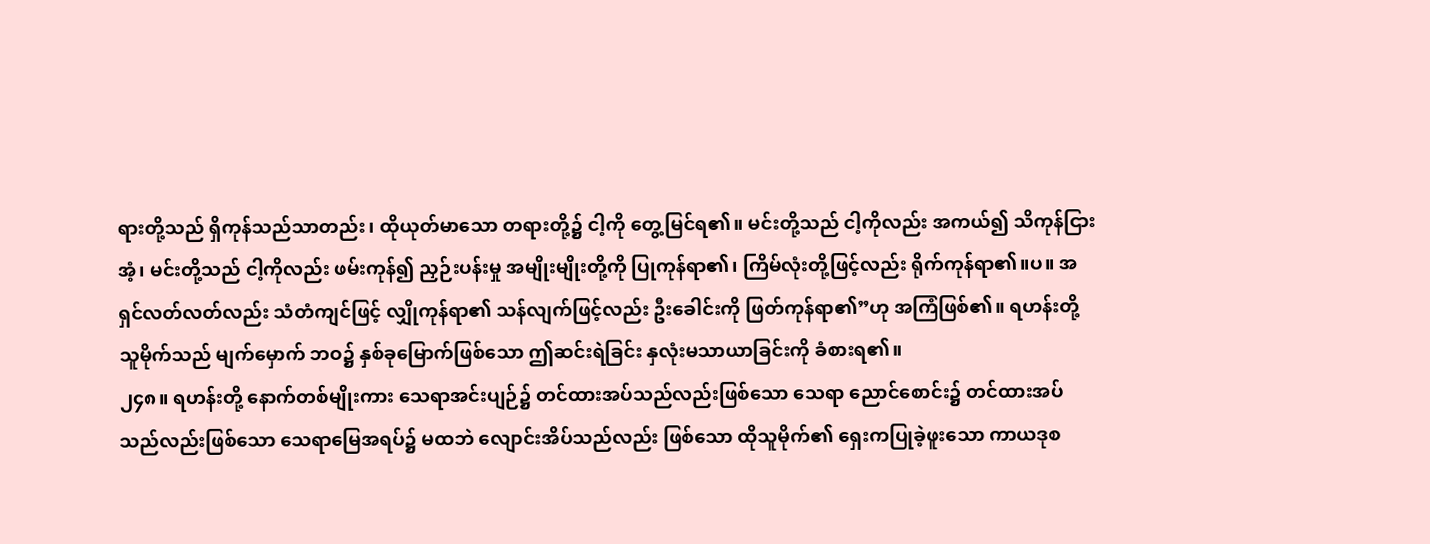ရားတို့သည် ရှိကုန်သည်သာတည်း၊ ထိုယုတ်မာသော တရားတို့၌ ငါ့ကို တွေ့မြင်ရ၏။ မင်းတို့သည် ငါ့ကိုလည်း အကယ်၍ သိကုန်ငြားအံ့၊ မင်းတို့သည် ငါ့ကိုလည်း ဖမ်းကုန်၍ ညှဉ်းပန်းမှု အမျိုးမျိုးတို့ကို ပြုကုန်ရာ၏၊ ကြိမ်လုံးတို့ဖြင့်လည်း ရိုက်ကုန်ရာ၏။ပ။ အရှင်လတ်လတ်လည်း သံတံကျင်ဖြင့် လျှိုကုန်ရာ၏ သန်လျက်ဖြင့်လည်း ဦးခေါင်းကို ဖြတ်ကုန်ရာ၏”ဟု အကြံဖြစ်၏။ ရဟန်းတို့ သူမိုက်သည် မျက်မှောက် ဘဝ၌ နှစ်ခုမြောက်ဖြစ်သော ဤဆင်းရဲခြင်း နှလုံးမသာယာခြင်းကို ခံစားရ၏။
၂၄၈။ ရဟန်းတို့ နောက်တစ်မျိုးကား သေရာအင်းပျဉ်၌ တင်ထားအပ်သည်လည်းဖြစ်သော သေရာ ညောင်စောင်း၌ တင်ထားအပ်သည်လည်းဖြစ်သော သေရာမြေအရပ်၌ မထဘဲ လျောင်းအိပ်သည်လည်း ဖြစ်သော ထိုသူမိုက်၏ ရှေးကပြုခဲ့ဖူးသော ကာယဒုစ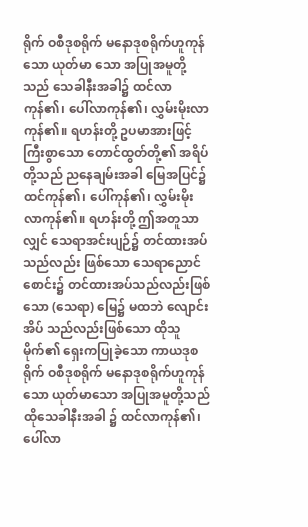ရိုက် ဝစီဒုစရိုက် မနောဒုစရိုက်ဟူကုန်သော ယုတ်မာ သော အပြုအမူတို့သည် သေခါနီးအခါ၌ ထင်လာကုန်၏၊ ပေါ်လာကုန်၏၊ လွှမ်းမိုးလာကုန်၏။ ရဟန်းတို့ ဥပမာအားဖြင့် ကြီးစွာသော တောင်ထွတ်တို့၏ အရိပ်တို့သည် ညနေချမ်းအခါ မြေအပြင်၌ ထင်ကုန်၏၊ ပေါ်ကုန်၏၊ လွှမ်းမိုးလာကုန်၏။ ရဟန်းတို့ ဤအတူသာလျှင် သေရာအင်းပျဉ်၌ တင်ထားအပ်သည်လည်း ဖြစ်သော သေရာညောင်စောင်း၌ တင်ထားအပ်သည်လည်းဖြစ်သော (သေရာ) မြေ၌ မထဘဲ လျောင်းအိပ် သည်လည်းဖြစ်သော ထိုသူမိုက်၏ ရှေးကပြုခဲ့သော ကာယဒုစရိုက် ဝစီဒုစရိုက် မနောဒုစရိုက်ဟူကုန်သော ယုတ်မာသော အပြုအမူတို့သည် ထိုသေခါနီးအခါ ၌ ထင်လာကုန်၏၊ ပေါ်လာ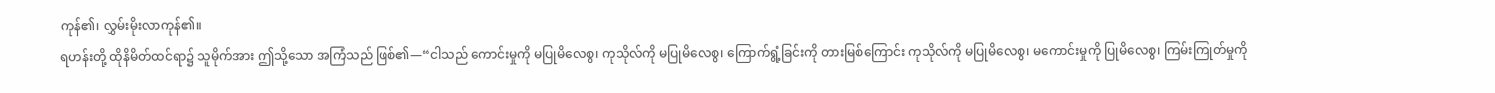ကုန်၏၊ လွှမ်းမိုးလာကုန်၏။
ရဟန်းတို့ ထိုနိမိတ်ထင်ရာ၌ သူမိုက်အား ဤသို့သော အကြံသည် ဖြစ်၏—“ငါသည် ကောင်းမှုကို မပြုမိလေစွ၊ ကုသိုလ်ကို မပြုမိလေစွ၊ ကြောက်ရွံ့ခြင်းကို တားမြစ်ကြောင်း ကုသိုလ်ကို မပြုမိလေစွ၊ မကောင်းမှုကို ပြုမိလေစွ၊ ကြမ်းကြုတ်မှုကို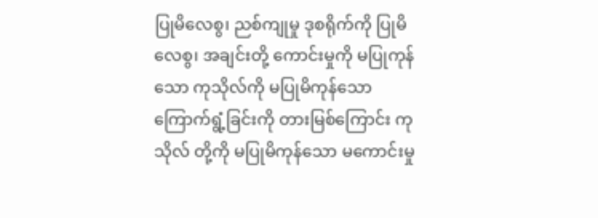ပြုမိလေစွ၊ ညစ်ကျုမှု ဒုစရိုက်ကို ပြုမိလေစွ၊ အချင်းတို့ ကောင်းမှုကို မပြုကုန်သော ကုသိုလ်ကို မပြုမိကုန်သော ကြောက်ရွံ့ခြင်းကို တားမြစ်ကြောင်း ကုသိုလ် တို့ကို မပြုမိကုန်သော မကောင်းမှု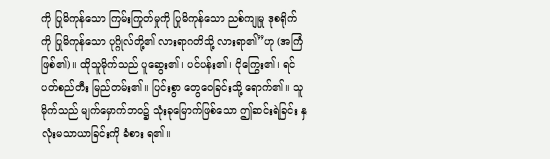ကို ပြုမိကုန်သော ကြမ်းကြုတ်မှုကို ပြုမိကုန်သော ညစ်ကျုမှု ဒုစရိုက် ကို ပြုမိကုန်သော ပုဂ္ဂိုလ်တို့၏ လားရာဂတိသို့ လားရာ၏”ဟု (အကြံဖြစ်၏)။ ထိုသူမိုက်သည် ပူဆွေး၏၊ ပင်ပန်း၏၊ ငိုကြွေး၏၊ ရင်ပတ်စည်တီး မြည်တမ်း၏။ ပြင်းစွာ တွေဝေခြင်းသို့ ရောက်၏။ သူမိုက်သည် မျက်မှောက်ဘဝ၌ သုံးခုမြောက်ဖြစ်သော ဤဆင်းရဲခြင်း နှလုံးမသာယာခြင်းကို ခံစား ရ၏။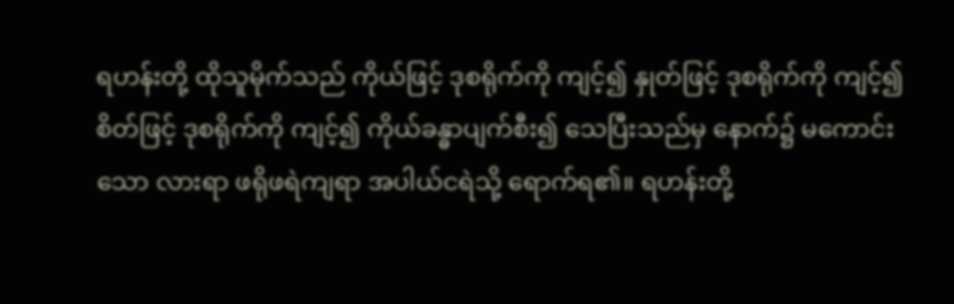ရဟန်းတို့ ထိုသူမိုက်သည် ကိုယ်ဖြင့် ဒုစရိုက်ကို ကျင့်၍ နှုတ်ဖြင့် ဒုစရိုက်ကို ကျင့်၍ စိတ်ဖြင့် ဒုစရိုက်ကို ကျင့်၍ ကိုယ်ခန္ဓာပျက်စီး၍ သေပြီးသည်မှ နောက်၌ မကောင်းသော လားရာ ဖရိုဖရဲကျရာ အပါယ်ငရဲသို့ ရောက်ရ၏။ ရဟန်းတို့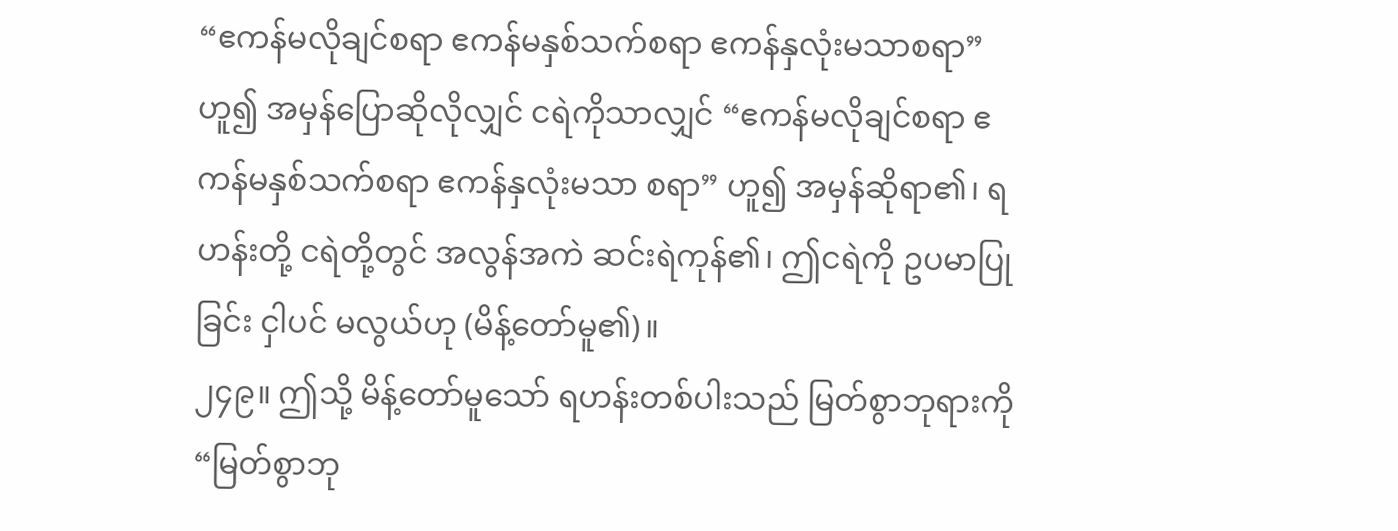“ဧကန်မလိုချင်စရာ ဧကန်မနှစ်သက်စရာ ဧကန်နှလုံးမသာစရာ” ဟူ၍ အမှန်ပြောဆိုလိုလျှင် ငရဲကိုသာလျှင် “ဧကန်မလိုချင်စရာ ဧကန်မနှစ်သက်စရာ ဧကန်နှလုံးမသာ စရာ” ဟူ၍ အမှန်ဆိုရာ၏၊ ရဟန်းတို့ ငရဲတို့တွင် အလွန်အကဲ ဆင်းရဲကုန်၏၊ ဤငရဲကို ဥပမာပြုခြင်း ငှါပင် မလွယ်ဟု (မိန့်တော်မူ၏)။
၂၄၉။ ဤသို့ မိန့်တော်မူသော် ရဟန်းတစ်ပါးသည် မြတ်စွာဘုရားကို “မြတ်စွာဘု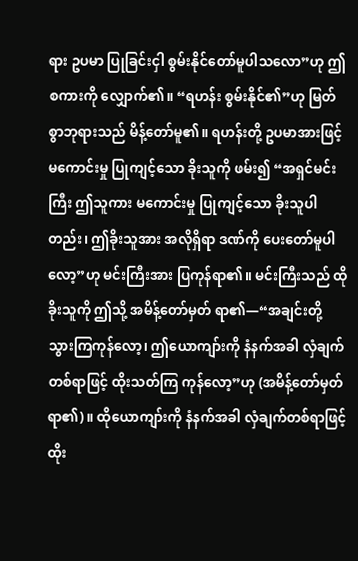ရား ဥပမာ ပြုခြင်းငှါ စွမ်းနိုင်တော်မူပါသလော”ဟု ဤစကားကို လျှောက်၏။ “ရဟန်း စွမ်းနိုင်၏”ဟု မြတ်စွာဘုရားသည် မိန့်တော်မူ၏။ ရဟန်းတို့ ဥပမာအားဖြင့် မကောင်းမှု ပြုကျင့်သော ခိုးသူကို ဖမ်း၍ “အရှင်မင်းကြီး ဤသူကား မကောင်းမှု ပြုကျင့်သော ခိုးသူပါတည်း၊ ဤခိုးသူအား အလိုရှိရာ ဒဏ်ကို ပေးတော်မူပါလော့”ဟု မင်းကြီးအား ပြကုန်ရာ၏။ မင်းကြီးသည် ထိုခိုးသူကို ဤသို့ အမိန့်တော်မှတ် ရာ၏—“အချင်းတို့ သွားကြကုန်လော့၊ ဤယောကျာ်းကို နံနက်အခါ လှံချက်တစ်ရာဖြင့် ထိုးသတ်ကြ ကုန်လော့”ဟု (အမိန့်တော်မှတ်ရာ၏)။ ထိုယောကျာ်းကို နံနက်အခါ လှံချက်တစ်ရာဖြင့် ထိုး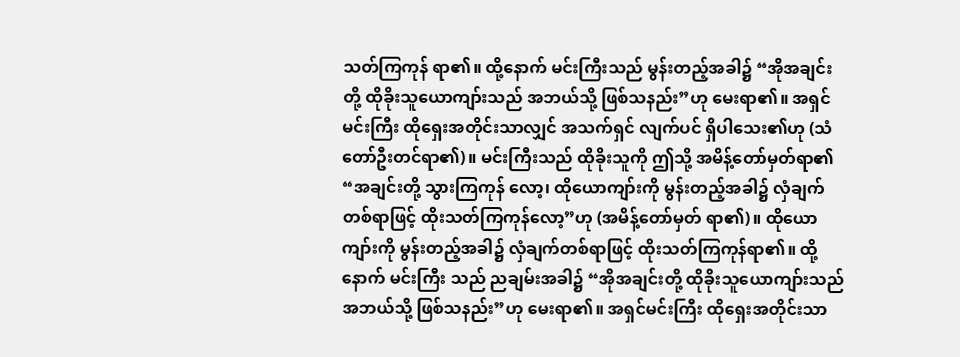သတ်ကြကုန် ရာ၏။ ထို့နောက် မင်းကြီးသည် မွန်းတည့်အခါ၌ “အိုအချင်းတို့ ထိုခိုးသူယောကျာ်းသည် အဘယ်သို့ ဖြစ်သနည်း”ဟု မေးရာ၏။ အရှင်မင်းကြီး ထိုရှေးအတိုင်းသာလျှင် အသက်ရှင် လျက်ပင် ရှိပါသေး၏ဟု (သံတော်ဦးတင်ရာ၏)။ မင်းကြီးသည် ထိုခိုးသူကို ဤသို့ အမိန့်တော်မှတ်ရာ၏ “အချင်းတို့ သွားကြကုန် လော့၊ ထိုယောကျာ်းကို မွန်းတည့်အခါ၌ လှံချက်တစ်ရာဖြင့် ထိုးသတ်ကြကုန်လော့”ဟု (အမိန့်တော်မှတ် ရာ၏)။ ထိုယောကျာ်းကို မွန်းတည့်အခါ၌ လှံချက်တစ်ရာဖြင့် ထိုးသတ်ကြကုန်ရာ၏။ ထို့နောက် မင်းကြီး သည် ညချမ်းအခါ၌ “အိုအချင်းတို့ ထိုခိုးသူယောကျာ်းသည် အဘယ်သို့ ဖြစ်သနည်း”ဟု မေးရာ၏။ အရှင်မင်းကြီး ထိုရှေးအတိုင်းသာ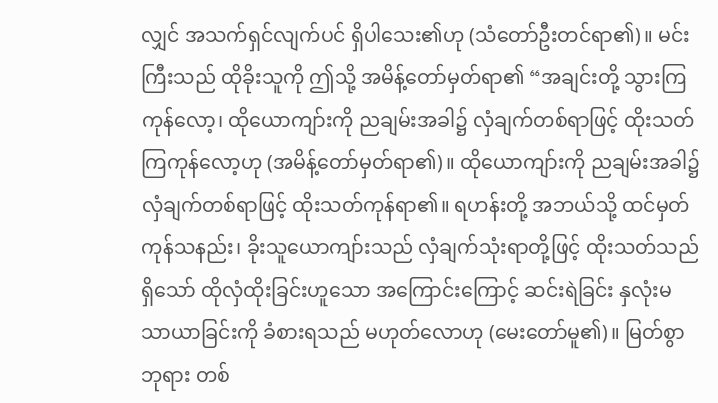လျှင် အသက်ရှင်လျက်ပင် ရှိပါသေး၏ဟု (သံတော်ဦးတင်ရာ၏)။ မင်းကြီးသည် ထိုခိုးသူကို ဤသို့ အမိန့်တော်မှတ်ရာ၏ “အချင်းတို့ သွားကြကုန်လော့၊ ထိုယောကျာ်းကို ညချမ်းအခါ၌ လှံချက်တစ်ရာဖြင့် ထိုးသတ်ကြကုန်လော့ဟု (အမိန့်တော်မှတ်ရာ၏)။ ထိုယောကျာ်းကို ညချမ်းအခါ၌ လှံချက်တစ်ရာဖြင့် ထိုးသတ်ကုန်ရာ၏။ ရဟန်းတို့ အဘယ်သို့ ထင်မှတ်ကုန်သနည်း၊ ခိုးသူယောကျာ်းသည် လှံချက်သုံးရာတို့ဖြင့် ထိုးသတ်သည်ရှိသော် ထိုလှံထိုးခြင်းဟူသော အကြောင်းကြောင့် ဆင်းရဲခြင်း နှလုံးမသာယာခြင်းကို ခံစားရသည် မဟုတ်လောဟု (မေးတော်မူ၏)။ မြတ်စွာဘုရား တစ်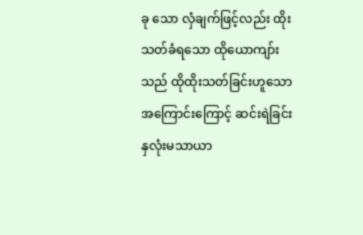ခု သော လှံချက်ဖြင့်လည်း ထိုးသတ်ခံရသော ထိုယောကျာ်းသည် ထိုထိုးသတ်ခြင်းဟူသော အကြောင်းကြောင့် ဆင်းရဲခြင်း နှလုံးမသာယာ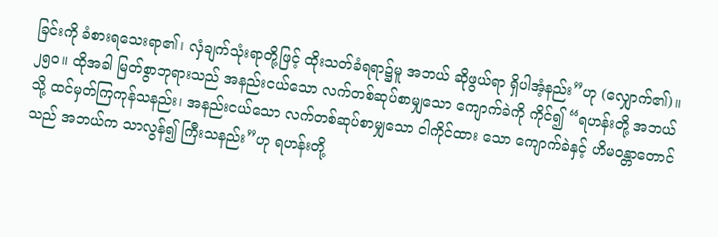ခြင်းကို ခံစားရသေးရာ၏၊ လှံချက်သုံးရာတို့ဖြင့် ထိုးသတ်ခံရရာ၌မူ အဘယ် ဆိုဖွယ်ရာ ရှိပါအံ့နည်း”ဟု (လျှောက်၏)။
၂၅ဝ။ ထိုအခါ မြတ်စွာဘုရားသည် အနည်းငယ်သော လက်တစ်ဆုပ်စာမျှသော ကျောက်ခဲကို ကိုင်၍ “ရဟန်းတို့ အဘယ်သို့ ထင်မှတ်ကြကုန်သနည်း၊ အနည်းငယ်သော လက်တစ်ဆုပ်စာမျှသော ငါကိုင်ထား သော ကျောက်ခဲနှင့် ဟိမဝန္တာတောင်သည် အဘယ်က သာလွန်၍ ကြီးသနည်း”ဟု ရဟန်းတို့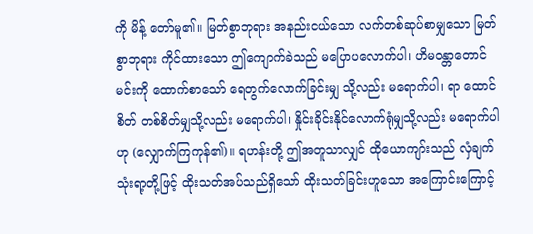ကို မိန့် တော်မူ၏။ မြတ်စွာဘုရား အနည်းငယ်သော လက်တစ်ဆုပ်စာမျှသော မြတ်စွာဘုရား ကိုင်ထားသော ဤကျောက်ခဲသည် မပြောပလောက်ပါ၊ ဟိမဝန္တာတောင်မင်းကို ထောက်စာသော် ရေတွက်လောက်ခြင်းမျှ သို့လည်း မရောက်ပါ၊ ရာ ထောင်စိတ် တစ်စိတ်မျှသို့လည်း မရောက်ပါ၊ နှိုင်းခိုင်းနိုင်လောက်ရုံမျှသို့လည်း မရောက်ပါဟု (လျှောက်ကြကုန်၏)။ ရဟန်းတို့ ဤအတူသာလျှင် ထိုယောကျာ်းသည် လှံချက်သုံးရာ့တို့ဖြင့် ထိုးသတ်အပ်သည်ရှိသော် ထိုးသတ်ခြင်းဟူသော အကြောင်းကြောင့်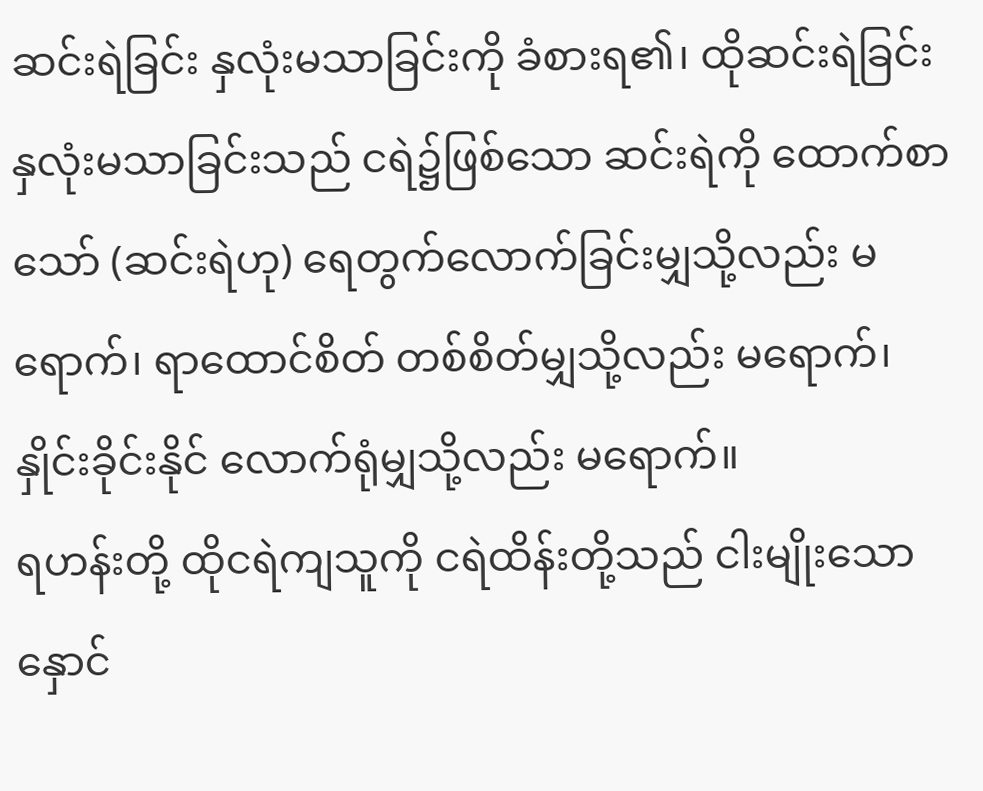ဆင်းရဲခြင်း နှလုံးမသာခြင်းကို ခံစားရ၏၊ ထိုဆင်းရဲခြင်း နှလုံးမသာခြင်းသည် ငရဲ၌ဖြစ်သော ဆင်းရဲကို ထောက်စာသော် (ဆင်းရဲဟု) ရေတွက်လောက်ခြင်းမျှသို့လည်း မရောက်၊ ရာထောင်စိတ် တစ်စိတ်မျှသို့လည်း မရောက်၊ နှိုင်းခိုင်းနိုင် လောက်ရုံမျှသို့လည်း မရောက်။
ရဟန်းတို့ ထိုငရဲကျသူကို ငရဲထိန်းတို့သည် ငါးမျိုးသော နှောင်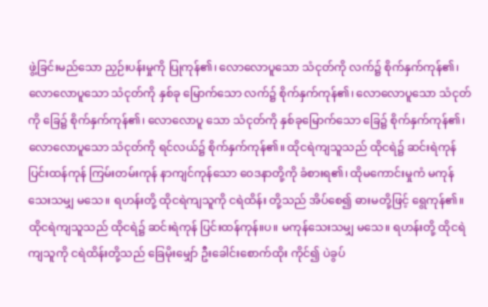ဖွဲ့ခြင်းမည်သော ညှဉ်းပန်းမှုကို ပြုကုန်၏၊ လောလောပူသော သံငုတ်ကို လက်၌ စိုက်နှက်ကုန်၏၊ လောလောပူသော သံငုတ်ကို နှစ်ခု မြောက်သော လက်၌ စိုက်နှက်ကုန်၏၊ လောလောပူသော သံငုတ်ကို ခြေ၌ စိုက်နှက်ကုန်၏၊ လောလောပူ သော သံငုတ်ကို နှစ်ခုမြောက်သော ခြေ၌ စိုက်နှက်ကုန်၏၊ လောလောပူသော သံငုတ်ကို ရင်လယ်၌ စိုက်နှက်ကုန်၏။ ထိုငရဲကျသူသည် ထိုငရဲ၌ ဆင်းရဲကုန် ပြင်းထန်ကုန် ကြမ်းတမ်းကုန် နာကျင်ကုန်သော ဝေဒနာတို့ကို ခံစားရ၏၊ ထိုမကောင်းမှုကံ မကုန်သေးသမျှ မသေ။ ရဟန်းတို့ ထိုငရဲကျသူကို ငရဲထိန်း တို့သည် အိပ်စေ၍ ဓားမတို့ဖြင့် ရွေကုန်၏။ ထိုငရဲကျသူသည် ထိုငရဲ၌ ဆင်းရဲကုန် ပြင်းထန်ကုန်။ပ။ မကုန်သေးသမျှ မသေ။ ရဟန်းတို့ ထိုငရဲကျသူကို ငရဲထိန်းတို့သည် ခြေမိုးမျှော် ဦးခေါင်းစောက်ထိုး ကိုင်၍ ပဲခွပ်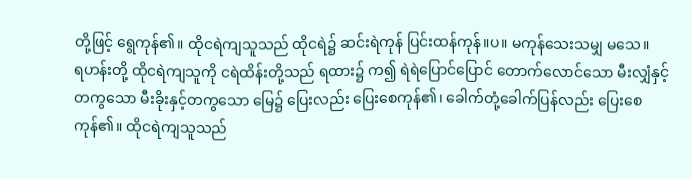တို့ဖြင့် ရွေကုန်၏။ ထိုငရဲကျသူသည် ထိုငရဲ၌ ဆင်းရဲကုန် ပြင်းထန်ကုန်။ပ။ မကုန်သေးသမျှ မသေ။
ရဟန်းတို့ ထိုငရဲကျသူကို ငရဲထိန်းတို့သည် ရထား၌ က၍ ရဲရဲပြောင်ပြောင် တောက်လောင်သော မီးလျှံနှင့်တကွသော မီးခိုးနှင့်တကွသော မြေ၌ ပြေးလည်း ပြေးစေကုန်၏၊ ခေါက်တုံ့ခေါက်ပြန်လည်း ပြေးစေကုန်၏။ ထိုငရဲကျသူသည်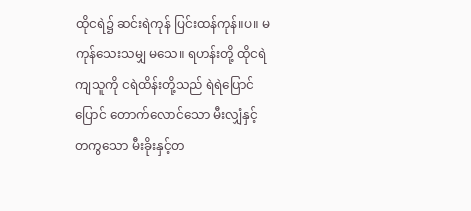ထိုငရဲ၌ ဆင်းရဲကုန် ပြင်းထန်ကုန်။ပ။ မကုန်သေးသမျှ မသေ။ ရဟန်းတို့ ထိုငရဲကျသူကို ငရဲထိန်းတို့သည် ရဲရဲပြောင်ပြောင် တောက်လောင်သော မီးလျှံနှင့်တကွသော မီးခိုးနှင့်တ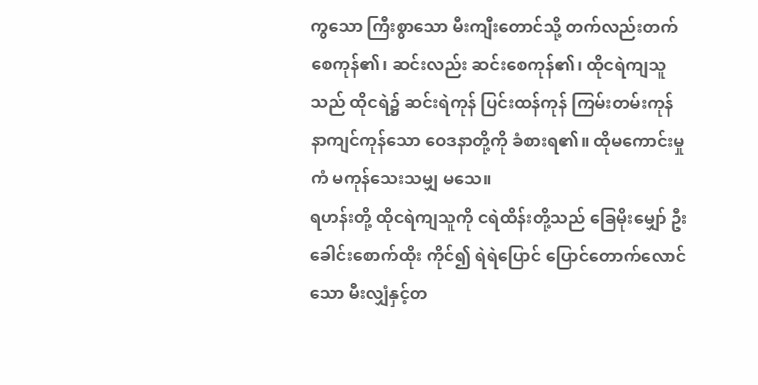ကွသော ကြီးစွာသော မီးကျီးတောင်သို့ တက်လည်းတက်စေကုန်၏၊ ဆင်းလည်း ဆင်းစေကုန်၏၊ ထိုငရဲကျသူသည် ထိုငရဲ၌ ဆင်းရဲကုန် ပြင်းထန်ကုန် ကြမ်းတမ်းကုန် နာကျင်ကုန်သော ဝေဒနာတို့ကို ခံစားရ၏။ ထိုမကောင်းမှုကံ မကုန်သေးသမျှ မသေ။
ရဟန်းတို့ ထိုငရဲကျသူကို ငရဲထိန်းတို့သည် ခြေမိုးမျှော် ဦးခေါင်းစောက်ထိုး ကိုင်၍ ရဲရဲပြောင် ပြောင်တောက်လောင်သော မီးလျှံနှင့်တ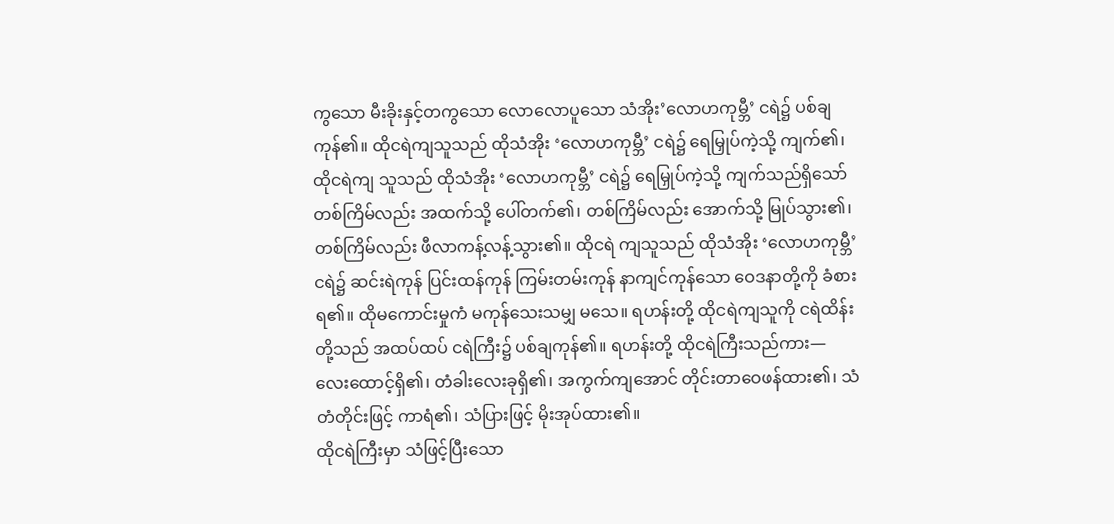ကွသော မီးခိုးနှင့်တကွသော လောလောပူသော သံအိုး’လောဟကုမ္ဘီ’ ငရဲ၌ ပစ်ချကုန်၏။ ထိုငရဲကျသူသည် ထိုသံအိုး ‘လောဟကုမ္ဘီ’ ငရဲ၌ ရေမြှုပ်ကဲ့သို့ ကျက်၏၊ ထိုငရဲကျ သူသည် ထိုသံအိုး ‘လောဟကုမ္ဘီ’ ငရဲ၌ ရေမြှုပ်ကဲ့သို့ ကျက်သည်ရှိသော် တစ်ကြိမ်လည်း အထက်သို့ ပေါ်တက်၏၊ တစ်ကြိမ်လည်း အောက်သို့ မြုပ်သွား၏၊ တစ်ကြိမ်လည်း ဖီလာကန့်လန့်သွား၏။ ထိုငရဲ ကျသူသည် ထိုသံအိုး ‘လောဟကုမ္ဘီ’ ငရဲ၌ ဆင်းရဲကုန် ပြင်းထန်ကုန် ကြမ်းတမ်းကုန် နာကျင်ကုန်သော ဝေဒနာတို့ကို ခံစားရ၏။ ထိုမကောင်းမှုကံ မကုန်သေးသမျှ မသေ။ ရဟန်းတို့ ထိုငရဲကျသူကို ငရဲထိန်း တို့သည် အထပ်ထပ် ငရဲကြီး၌ ပစ်ချကုန်၏။ ရဟန်းတို့ ထိုငရဲကြီးသည်ကား—
လေးထောင့်ရှိ၏၊ တံခါးလေးခုရှိ၏၊ အကွက်ကျအောင် တိုင်းတာဝေဖန်ထား၏၊ သံတံတိုင်းဖြင့် ကာရံ၏၊ သံပြားဖြင့် မိုးအုပ်ထား၏။
ထိုငရဲကြီးမှာ သံဖြင့်ပြီးသော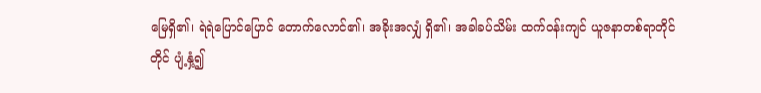မြေရှိ၏၊ ရဲရဲပြောင်ပြောင် တောက်လောင်၏၊ အခိုးအလျှံ ရှိ၏၊ အခါခပ်သိမ်း ထက်ဝန်းကျင် ယူဇနာတစ်ရာတိုင်တိုင် ပျံ့နှံ့၍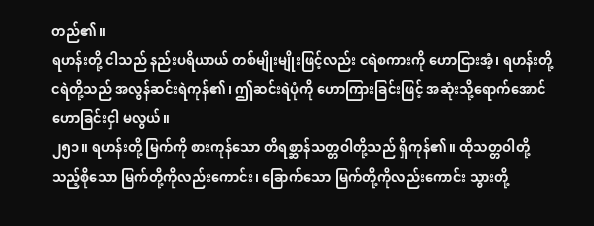တည်၏။
ရဟန်းတို့ ငါသည် နည်းပရိယာယ် တစ်မျိုးမျိုးဖြင့်လည်း ငရဲစကားကို ဟောငြားအံ့၊ ရဟန်းတို့ ငရဲတို့သည် အလွန်ဆင်းရဲကုန်၏၊ ဤဆင်းရဲပုံကို ဟောကြားခြင်းဖြင့် အဆုံးသို့ရောက်အောင် ဟောခြင်းငှါ မလွယ်။
၂၅၁။ ရဟန်းတို့ မြက်ကို စားကုန်သော တိရစ္ဆာန်သတ္တဝါတို့သည် ရှိကုန်၏။ ထိုသတ္တဝါတို့သည့်စိုသော မြက်တို့ကိုလည်းကောင်း၊ ခြောက်သော မြက်တို့ကိုလည်းကောင်း သွားတို့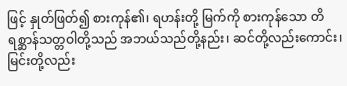ဖြင့် နှုတ်ဖြတ်၍ စားကုန်၏၊ ရဟန်းတို့ မြက်ကို စားကုန်သော တိရစ္ဆာန်သတ္တဝါတို့သည် အဘယ်သည်တို့နည်း၊ ဆင်တို့လည်းကောင်း၊ မြင်းတို့လည်း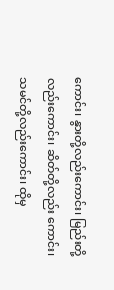ကောင်း၊ နွားတို့လည်းကောင်း၊ မြည်းတို့လည်းကောင်း၊ ဆိတ်တို့လည်း ကောင်း၊ သမင်တို့လည်းကောင်း၊ ထိုမှ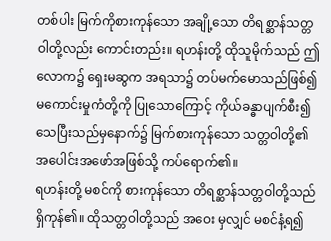တစ်ပါး မြက်ကိုစားကုန်သော အချို့သော တိရစ္ဆာန်သတ္တဝါတို့လည်း ကောင်းတည်း။ ရဟန်းတို့ ထိုသူမိုက်သည် ဤလောက၌ ရှေးမဆွက အရသာ၌ တပ်မက်မောသည်ဖြစ်၍ မကောင်းမှုကံတို့ကို ပြုသောကြောင့် ကိုယ်ခန္ဓာပျက်စီး၍ သေပြီးသည်မှနောက်၌ မြက်စားကုန်သော သတ္တဝါတို့၏ အပေါင်းအဖော်အဖြစ်သို့ ကပ်ရောက်၏။
ရဟန်းတို့ မစင်ကို စားကုန်သော တိရစ္ဆာန်သတ္တဝါတို့သည် ရှိကုန်၏။ ထိုသတ္တဝါတို့သည် အဝေး မှလျှင် မစင်နံ့ရ၍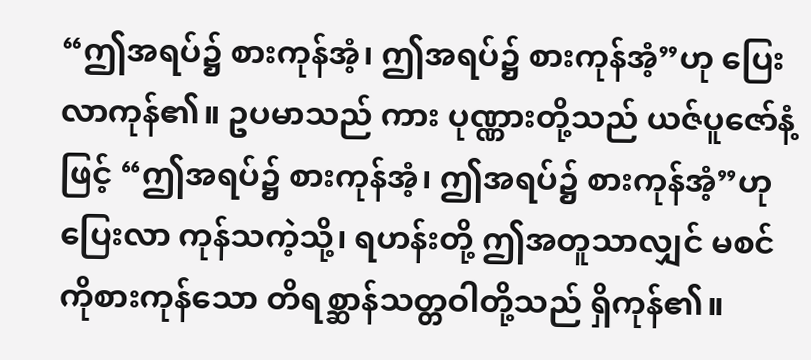“ဤအရပ်၌ စားကုန်အံ့၊ ဤအရပ်၌ စားကုန်အံ့”ဟု ပြေးလာကုန်၏။ ဥပမာသည် ကား ပုဏ္ဏားတို့သည် ယဇ်ပူဇော်နံ့ဖြင့် “ဤအရပ်၌ စားကုန်အံ့၊ ဤအရပ်၌ စားကုန်အံ့”ဟု ပြေးလာ ကုန်သကဲ့သို့၊ ရဟန်းတို့ ဤအတူသာလျှင် မစင်ကိုစားကုန်သော တိရစ္ဆာန်သတ္တဝါတို့သည် ရှိကုန်၏။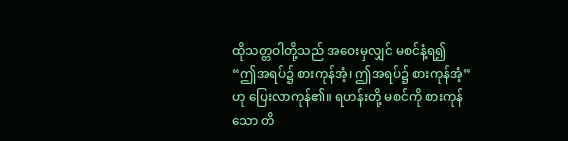ထိုသတ္တဝါတို့သည် အဝေးမှလျှင် မစင်နံ့ရ၍ “ဤအရပ်၌ စားကုန်အံ့၊ ဤအရပ်၌ စားကုန်အံ့”ဟု ပြေးလာကုန်၏။ ရဟန်းတို့ မစင်ကို စားကုန်သော တိ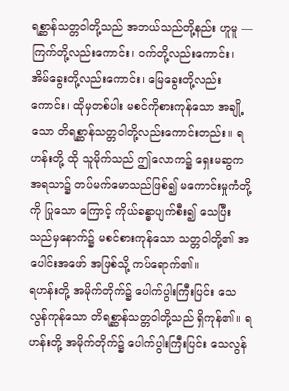ရစ္ဆာန်သတ္တဝါတို့သည် အဘယ်သည်တို့နည်း ဟူမူ —ကြက်တို့လည်းကောင်း၊ ဝက်တို့လည်းကောင်း၊ အိမ်ခွေးတို့လည်းကောင်း၊ မြေခွေးတို့လည်းကောင်း၊ ထိုမှတစ်ပါး မစင်ကိုစားကုန်သော အချို့သော တိရစ္ဆာန်သတ္တဝါတို့လည်းကောင်းတည်း။ ရဟန်းတို့ ထို သူမိုက်သည် ဤလောက၌ ရှေးမဆွက အရသာ၌ တပ်မက်မောသည်ဖြစ်၍ မကောင်းမှုကံတို့ကို ပြုသော ကြောင့် ကိုယ်ခန္ဓာပျက်စီး၍ သေပြီးသည်မှနောက်၌ မစင်စားကုန်သော သတ္တဝါတို့၏ အပေါင်းအဖော် အဖြစ်သို့ ကပ်ရောက်၏။
ရဟန်းတို့ အမိုက်တိုက်၌ ပေါက်ပွါးကြီးပြင်း သေလွန်ကုန်သော တိရစ္ဆာန်သတ္တဝါတို့သည် ရှိကုန်၏။ ရဟန်းတို့ အမိုက်တိုက်၌ ပေါက်ပွါးကြီးပြင်း သေလွန်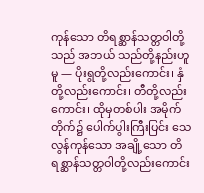ကုန်သော တိရစ္ဆာန်သတ္တဝါတို့သည် အဘယ် သည်တို့နည်းဟူမူ — ပိုးရွတို့လည်းကောင်း၊ နှံတို့လည်းကောင်း၊ တီတို့လည်းကောင်း၊ ထိုမှတစ်ပါး အမိုက် တိုက်၌ ပေါက်ပွါးကြီးပြင်း သေလွန်ကုန်သော အချို့သော တိရစ္ဆာန်သတ္တဝါတို့လည်းကောင်း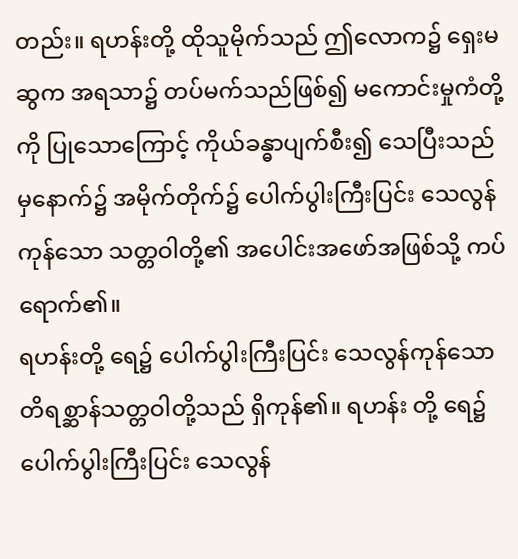တည်း။ ရဟန်းတို့ ထိုသူမိုက်သည် ဤလောက၌ ရှေးမဆွက အရသာ၌ တပ်မက်သည်ဖြစ်၍ မကောင်းမှုကံတို့ကို ပြုသောကြောင့် ကိုယ်ခန္ဓာပျက်စီး၍ သေပြီးသည်မှနောက်၌ အမိုက်တိုက်၌ ပေါက်ပွါးကြီးပြင်း သေလွန် ကုန်သော သတ္တဝါတို့၏ အပေါင်းအဖော်အဖြစ်သို့ ကပ်ရောက်၏။
ရဟန်းတို့ ရေ၌ ပေါက်ပွါးကြီးပြင်း သေလွန်ကုန်သော တိရစ္ဆာန်သတ္တဝါတို့သည် ရှိကုန်၏။ ရဟန်း တို့ ရေ၌ ပေါက်ပွါးကြီးပြင်း သေလွန်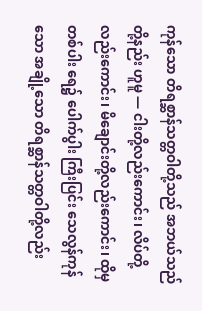ကုန်သော တိရစ္ဆာန်သတ္တဝါတို့သည် အဘယ်သည်တို့နည်း ဟူမူ — ငါးတို့လည်းကောင်း၊ လိပ်တို့လည်းကောင်း၊ မိချောင်းတို့လည်းကောင်း၊ ထိုမှတစ်ပါး ရေ၌ ပေါက်ပွါး ကြီးပြင်း သေလွန်ကုန်သော အချို့သော တိရစ္ဆာန်သတ္တဝါတို့လည်း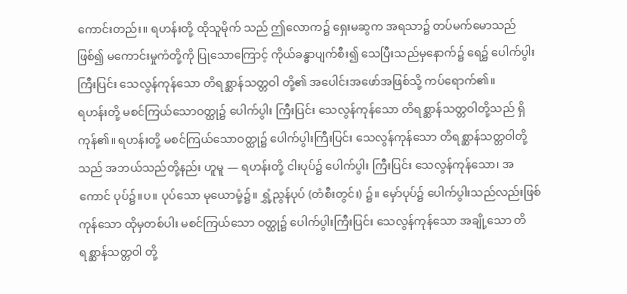ကောင်းတည်း။ ရဟန်းတို့ ထိုသူမိုက် သည် ဤလောက၌ ရှေးမဆွက အရသာ၌ တပ်မက်မောသည်ဖြစ်၍ မကောင်းမှုကံတို့ကို ပြုသောကြောင့် ကိုယ်ခန္ဓာပျက်စီး၍ သေပြီးသည်မှနောက်၌ ရေ၌ ပေါက်ပွါးကြီးပြင်း သေလွန်ကုန်သော တိရစ္ဆာန်သတ္တဝါ တို့၏ အပေါင်းအဖော်အဖြစ်သို့ ကပ်ရောက်၏။
ရဟန်းတို့ မစင်ကြယ်သောဝတ္ထု၌ ပေါက်ပွါး ကြီးပြင်း သေလွန်ကုန်သော တိရစ္ဆာန်သတ္တဝါတို့သည် ရှိကုန်၏။ ရဟန်းတို့ မစင်ကြယ်သောဝတ္ထု၌ ပေါက်ပွါးကြီးပြင်း သေလွန်ကုန်သော တိရစ္ဆာန်သတ္တဝါတို့ သည် အဘယ်သည်တို့နည်း ဟူမူ — ရဟန်းတို့ ငါးပုပ်၌ ပေါက်ပွါး ကြီးပြင်း သေလွန်ကုန်သော၊ အကောင် ပုပ်၌။ပ။ ပုပ်သော မုယောမုံ့၌။ ရွှံ့ညွန်ပုပ် (တံစီးတွင်း) ၌။ မှော်ပုပ်၌ ပေါက်ပွါးသည်လည်းဖြစ်ကုန်သော ထိုမှတစ်ပါး မစင်ကြယ်သော ဝတ္ထု၌ ပေါက်ပွါးကြီးပြင်း သေလွန်ကုန်သော အချို့သော တိရစ္ဆာန်သတ္တဝါ တို့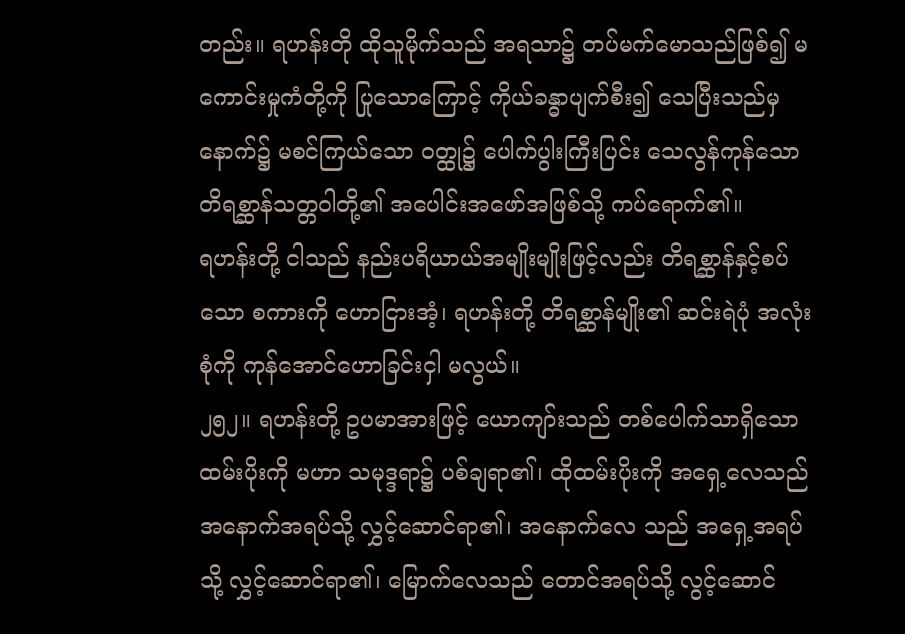တည်း။ ရဟန်းတို ထိုသူမိုက်သည် အရသာ၌ တပ်မက်မောသည်ဖြစ်၍ မကောင်းမှုကံတို့ကို ပြုသောကြောင့် ကိုယ်ခန္ဓာပျက်စီး၍ သေပြီးသည်မှနောက်၌ မစင်ကြယ်သော ဝတ္ထု၌ ပေါက်ပွါးကြီးပြင်း သေလွန်ကုန်သော တိရစ္ဆာန်သတ္တဝါတို့၏ အပေါင်းအဖော်အဖြစ်သို့ ကပ်ရောက်၏။
ရဟန်းတို့ ငါသည် နည်းပရိယာယ်အမျိုးမျိုးဖြင့်လည်း တိရစ္ဆာန်နှင့်စပ်သော စကားကို ဟောငြားအံ့၊ ရဟန်းတို့ တိရစ္ဆာန်မျိုး၏ ဆင်းရဲပုံ အလုံးစုံကို ကုန်အောင်ဟောခြင်းငှါ မလွယ်။
၂၅၂။ ရဟန်းတို့ ဥပမာအားဖြင့် ယောကျာ်းသည် တစ်ပေါက်သာရှိသော ထမ်းပိုးကို မဟာ သမုဒ္ဒရာ၌ ပစ်ချရာ၏၊ ထိုထမ်းပိုးကို အရှေ့လေသည် အနောက်အရပ်သို့ လွှင့်ဆောင်ရာ၏၊ အနောက်လေ သည် အရှေ့အရပ်သို့ လွှင့်ဆောင်ရာ၏၊ မြောက်လေသည် တောင်အရပ်သို့ လွင့်ဆောင်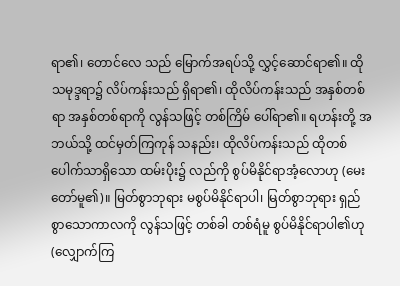ရာ၏၊ တောင်လေ သည် မြောက်အရပ်သို့ လွှင့်ဆောင်ရာ၏။ ထိုသမုဒ္ဒရာ၌ လိပ်ကန်းသည် ရှိရာ၏၊ ထိုလိပ်ကန်းသည် အနှစ်တစ်ရာ အနှစ်တစ်ရာကို လွန်သဖြင့် တစ်ကြိမ် ပေါ်ရာ၏။ ရဟန်းတို့ အဘယ်သို့ ထင်မှတ်ကြကုန် သနည်း၊ ထိုလိပ်ကန်းသည် ထိုတစ်ပေါက်သာရှိသော ထမ်းပိုး၌ လည်ကို စွပ်မိနိုင်ရာအံ့လောဟု (မေး တော်မူ၏)။ မြတ်စွာဘုရား မစွပ်မိနိုင်ရာပါ၊ မြတ်စွာဘုရား ရှည်စွာသောကာလကို လွန်သဖြင့် တစ်ခါ တစ်ရံမူ စွပ်မိနိုင်ရာပါ၏ဟု (လျှောက်ကြ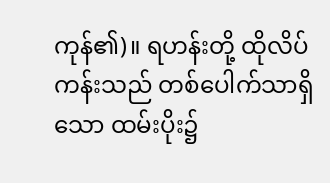ကုန်၏)။ ရဟန်းတို့ ထိုလိပ်ကန်းသည် တစ်ပေါက်သာရှိသော ထမ်းပိုး၌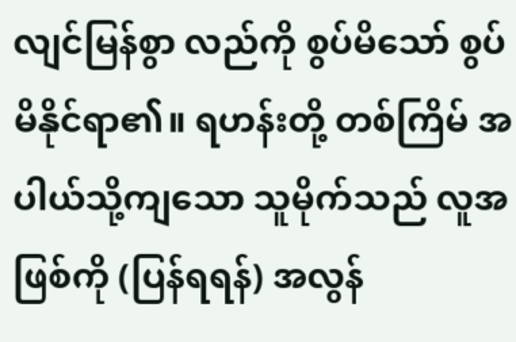လျင်မြန်စွာ လည်ကို စွပ်မိသော် စွပ်မိနိုင်ရာ၏။ ရဟန်းတို့ တစ်ကြိမ် အပါယ်သို့ကျသော သူမိုက်သည် လူအဖြစ်ကို (ပြန်ရရန်) အလွန်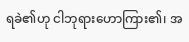ရခဲ၏ဟု ငါဘုရားဟောကြား၏၊ အ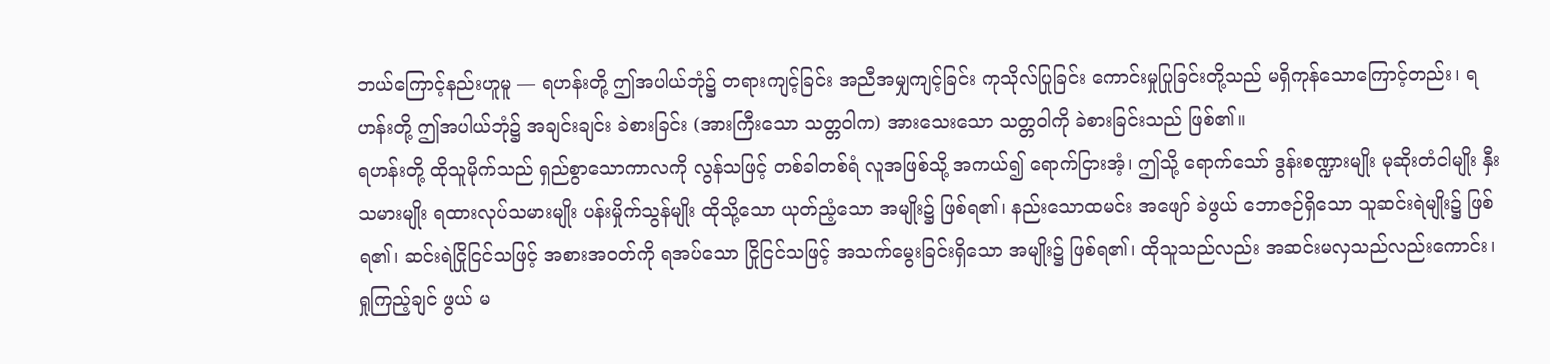ဘယ်ကြောင့်နည်းဟူမူ — ရဟန်းတို့ ဤအပါယ်ဘုံ၌ တရားကျင့်ခြင်း အညီအမျှကျင့်ခြင်း ကုသိုလ်ပြုခြင်း ကောင်းမှုပြုခြင်းတို့သည် မရှိကုန်သောကြောင့်တည်း၊ ရဟန်းတို့ ဤအပါယ်ဘုံ၌ အချင်းချင်း ခဲစားခြင်း (အားကြီးသော သတ္တဝါက) အားသေးသော သတ္တဝါကို ခဲစားခြင်းသည် ဖြစ်၏။
ရဟန်းတို့ ထိုသူမိုက်သည် ရှည်စွာသောကာလကို လွန်သဖြင့် တစ်ခါတစ်ရံ လူအဖြစ်သို့ အကယ်၍ ရောက်ငြားအံ့၊ ဤသို့ ရောက်သော် ဒွန်းစဏ္ဍားမျိုး မုဆိုးတံငါမျိုး နှီးသမားမျိုး ရထားလုပ်သမားမျိုး ပန်းမှိုက်သွန်မျိုး ထိုသို့သော ယုတ်ညံ့သော အမျိုး၌ ဖြစ်ရ၏၊ နည်းသောထမင်း အဖျော် ခဲဖွယ် ဘောဇဉ်ရှိသော သူဆင်းရဲမျိုး၌ ဖြစ်ရ၏၊ ဆင်းရဲငြိုငြင်သဖြင့် အစားအဝတ်ကို ရအပ်သော ငြိုငြင်သဖြင့် အသက်မွေးခြင်းရှိသော အမျိုး၌ ဖြစ်ရ၏၊ ထိုသူသည်လည်း အဆင်းမလှသည်လည်းကောင်း၊ ရှုကြည့်ချင် ဖွယ် မ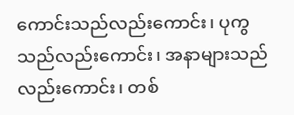ကောင်းသည်လည်းကောင်း၊ ပုကွသည်လည်းကောင်း၊ အနာများသည်လည်းကောင်း၊ တစ်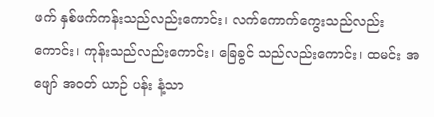ဖက် နှစ်ဖက်ကန်းသည်လည်းကောင်း၊ လက်ကောက်ကွေးသည်လည်းကောင်း၊ ကုန်းသည်လည်းကောင်း၊ ခြေခွင် သည်လည်းကောင်း၊ ထမင်း အဖျော် အဝတ် ယာဉ် ပန်း နံ့သာ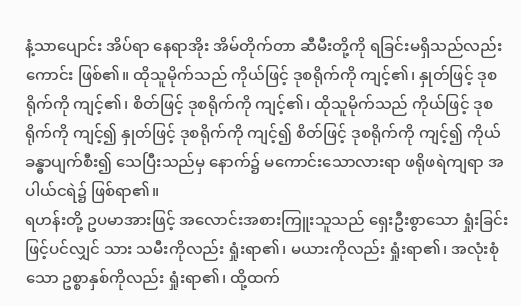နံ့သာပျောင်း အိပ်ရာ နေရာအိုး အိမ်တိုက်တာ ဆီမီးတို့ကို ရခြင်းမရှိသည်လည်းကောင်း ဖြစ်၏။ ထိုသူမိုက်သည် ကိုယ်ဖြင့် ဒုစရိုက်ကို ကျင့်၏၊ နှုတ်ဖြင့် ဒုစရိုက်ကို ကျင့်၏၊ စိတ်ဖြင့် ဒုစရိုက်ကို ကျင့်၏၊ ထိုသူမိုက်သည် ကိုယ်ဖြင့် ဒုစရိုက်ကို ကျင့်၍ နှုတ်ဖြင့် ဒုစရိုက်ကို ကျင့်၍ စိတ်ဖြင့် ဒုစရိုက်ကို ကျင့်၍ ကိုယ်ခန္ဓာပျက်စီး၍ သေပြီးသည်မှ နောက်၌ မကောင်းသောလားရာ ဖရိုဖရဲကျရာ အပါယ်ငရဲ၌ ဖြစ်ရာ၏။
ရဟန်းတို့ ဥပမာအားဖြင့် အလောင်းအစားကြူးသူသည် ရှေးဦးစွာသော ရှုံးခြင်းဖြင့်ပင်လျှင် သား သမီးကိုလည်း ရှုံးရာ၏၊ မယားကိုလည်း ရှုံးရာ၏၊ အလုံးစုံသော ဥစ္စာနှစ်ကိုလည်း ရှုံးရာ၏၊ ထို့ထက်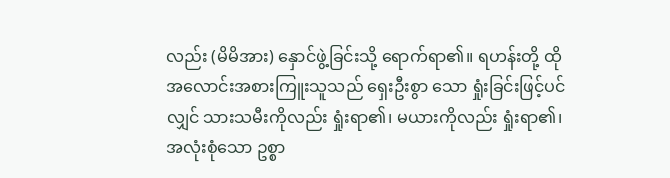လည်း (မိမိအား) နှောင်ဖွဲ့ခြင်းသို့ ရောက်ရာ၏။ ရဟန်းတို့ ထိုအလောင်းအစားကြူးသူသည် ရှေးဦးစွာ သော ရှုံးခြင်းဖြင့်ပင်လျှင် သားသမီးကိုလည်း ရှုံးရာ၏၊ မယားကိုလည်း ရှုံးရာ၏၊ အလုံးစုံသော ဥစ္စာ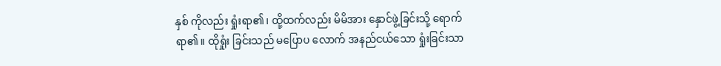နှစ် ကိုလည်း ရှုံးရာ၏၊ ထို့ထက်လည်း မိမိအား နှောင်ဖွဲ့ခြင်းသို့ ရောက်ရာ၏။ ထိုရှုံး ခြင်းသည် မပြောပ လောက် အနည်ငယ်သော ရှုံးခြင်းသာ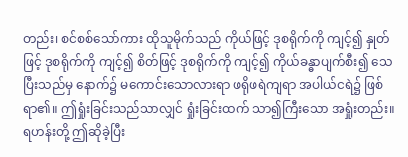တည်း၊ စင်စစ်သော်ကား ထိုသူမိုက်သည် ကိုယ်ဖြင့် ဒုစရိုက်ကို ကျင့်၍ နှုတ်ဖြင့် ဒုစရိုက်ကို ကျင့်၍ စိတ်ဖြင့် ဒုစရိုက်ကို ကျင့်၍ ကိုယ်ခန္ဓာပျက်စီး၍ သေပြီးသည်မှ နောက်၌ မကောင်းသောလားရာ ဖရိုဖရဲကျရာ အပါယ်ငရဲ၌ ဖြစ်ရာ၏။ ဤရှုံးခြင်းသည်သာလျှင် ရှုံးခြင်းထက် သာ၍ကြီးသော အရှုံးတည်း။ ရဟန်းတို့ ဤဆိုခဲ့ပြီး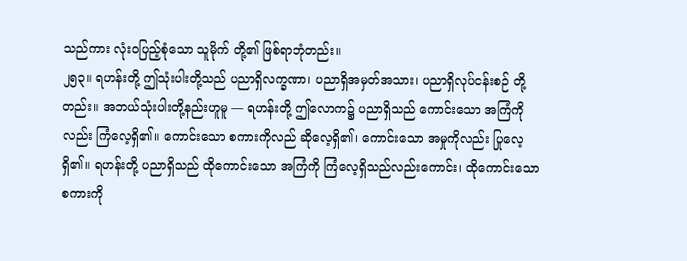သည်ကား လုံးဝပြည့်စုံသော သူမိုက် တို့၏ ဖြစ်ရာဘုံတည်း။
၂၅၃။ ရဟန်းတို့ ဤသုံးပါးတို့သည် ပညာရှိလက္ခဏာ၊ ပညာရှိအမှတ်အသား၊ ပညာရှိလုပ်ငန်းစဉ် တို့တည်း။ အဘယ်သုံးပါးတို့နည်းဟူမူ — ရဟန်းတို့ ဤလောက၌ ပညာရှိသည် ကောင်းသော အကြံကိုလည်း ကြံလေ့ရှိ၏။ ကောင်းသော စကားကိုလည် ဆိုလေ့ရှိ၏၊ ကောင်းသော အမှုကိုလည်း ပြုလေ့ရှိ၏။ ရဟန်းတို့ ပညာရှိသည် ထိုကောင်းသော အကြံကို ကြံလေ့ရှိသည်လည်းကောင်း၊ ထိုကောင်းသောစကားကို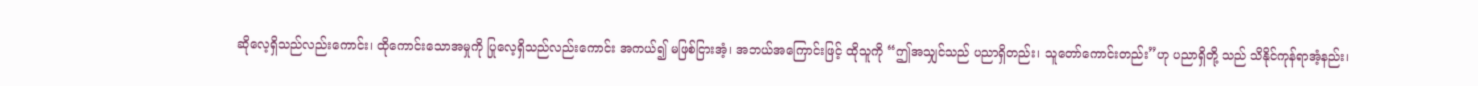ဆိုလေ့ရှိသည်လည်းကောင်း၊ ထိုကောင်းသောအမှုကို ပြုလေ့ရှိသည်လည်းကောင်း အကယ်၍ မဖြစ်ငြားအံ့၊ အဘယ်အကြောင်းဖြင့် ထိုသူကို “ဤအသျှင်သည် ပညာရှိတည်း၊ သူတော်ကောင်းတည်း”ဟု ပညာရှိတို့ သည် သိနိုင်ကုန်ရာအံ့နည်း၊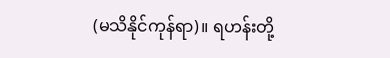(မသိနိုင်ကုန်ရာ)။ ရဟန်းတို့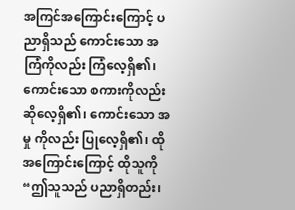အကြင်အကြောင်းကြောင့် ပညာရှိသည် ကောင်းသော အကြံကိုလည်း ကြံလေ့ရှိ၏၊ ကောင်းသော စကားကိုလည်း ဆိုလေ့ရှိ၏၊ ကောင်းသော အမှု ကိုလည်း ပြုလေ့ရှိ၏၊ ထိုအကြောင်းကြောင့် ထိုသူကို “ဤသူသည် ပညာရှိတည်း၊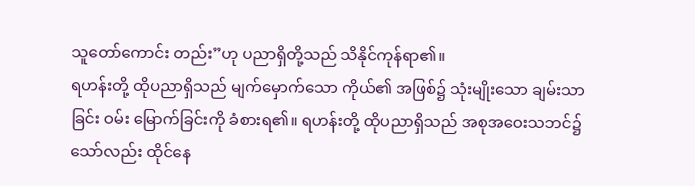သူတော်ကောင်း တည်း”ဟု ပညာရှိတို့သည် သိနိုင်ကုန်ရာ၏။
ရဟန်းတို့ ထိုပညာရှိသည် မျက်မှောက်သော ကိုယ်၏ အဖြစ်၌ သုံးမျိုးသော ချမ်းသာခြင်း ဝမ်း မြောက်ခြင်းကို ခံစားရ၏။ ရဟန်းတို့ ထိုပညာရှိသည် အစုအဝေးသဘင်၌သော်လည်း ထိုင်နေ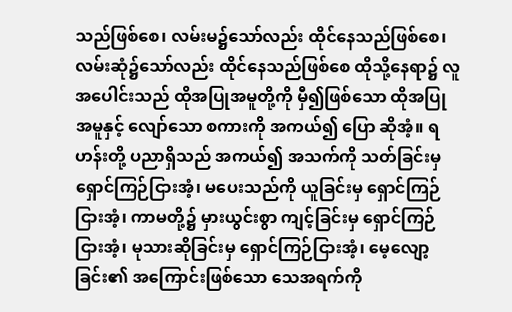သည်ဖြစ်စေ၊ လမ်းမ၌သော်လည်း ထိုင်နေသည်ဖြစ်စေ၊ လမ်းဆုံ၌သော်လည်း ထိုင်နေသည်ဖြစ်စေ ထိုသို့နေရာ၌ လူ အပေါင်းသည် ထိုအပြုအမူတို့ကို မှီ၍ဖြစ်သော ထိုအပြုအမူနှင့် လျော်သော စကားကို အကယ်၍ ပြော ဆိုအံ့။ ရဟန်းတို့ ပညာရှိသည် အကယ်၍ အသက်ကို သတ်ခြင်းမှ ရှောင်ကြဉ်ငြားအံ့၊ မပေးသည်ကို ယူခြင်းမှ ရှောင်ကြဉ်ငြားအံ့၊ ကာမတို့၌ မှားယွင်းစွာ ကျင့်ခြင်းမှ ရှောင်ကြဉ်ငြားအံ့၊ မုသားဆိုခြင်းမှ ရှောင်ကြဉ်ငြားအံ့၊ မေ့လျော့ခြင်း၏ အကြောင်းဖြစ်သော သေအရက်ကို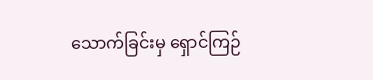သောက်ခြင်းမှ ရှောင်ကြဉ်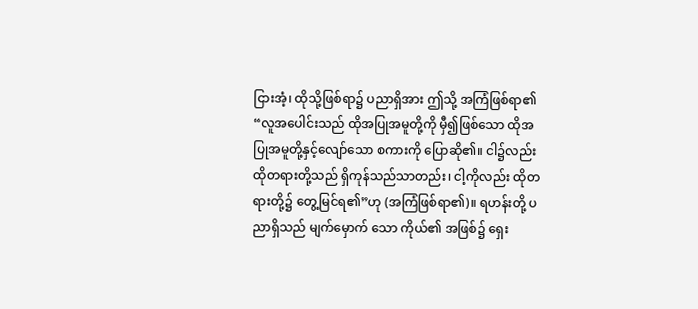ငြားအံ့၊ ထိုသို့ဖြစ်ရာ၌ ပညာရှိအား ဤသို့ အကြံဖြစ်ရာ၏ “လူအပေါင်းသည် ထိုအပြုအမူတို့ကို မှီ၍ဖြစ်သော ထိုအပြုအမူတို့နှင့်လျော်သော စကားကို ပြောဆို၏။ ငါ၌လည်း ထိုတရားတို့သည် ရှိကုန်သည်သာတည်း၊ ငါ့ကိုလည်း ထိုတရားတို့၌ တွေ့မြင်ရ၏”ဟု (အကြံဖြစ်ရာ၏)။ ရဟန်းတို့ ပညာရှိသည် မျက်မှောက် သော ကိုယ်၏ အဖြစ်၌ ရှေး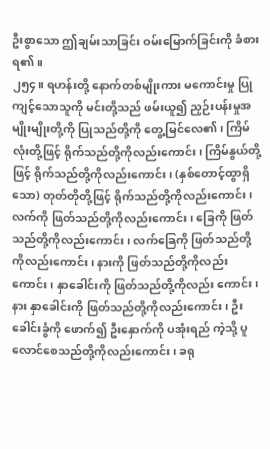ဦးစွာသော ဤချမ်းသာခြင်း ဝမ်းမြောက်ခြင်းကို ခံစားရ၏။
၂၅၄။ ရဟန်းတို့ နောက်တစ်မျိုးကား မကောင်းမှု ပြုကျင့်သောသူကို မင်းတို့သည် ဖမ်းယူ၍ ညှဉ်းပန်းမှုအမျိုးမျိုးတို့ကို ပြုသည်တို့ကို တွေ့မြင်လေ၏၊ ကြိမ်လုံးတို့ဖြင့် ရိုက်သည်တို့ကိုလည်းကောင်း၊ ကြိမ်နွယ်တို့ဖြင့် ရိုက်သည်တို့ကိုလည်းကောင်း၊ (နှစ်တောင့်ထွာရှိသော) တုတ်တိုတို့ဖြင့် ရိုက်သည်တို့ကိုလည်းကောင်း၊ လက်ကို ဖြတ်သည်တို့ကိုလည်းကောင်း၊ ခြေကို ဖြတ်သည်တို့ကိုလည်းကောင်း၊ လက်ခြေကို ဖြတ်သည်တို့ကိုလည်းကောင်း၊ နားကို ဖြတ်သည်တို့ကိုလည်းကောင်း၊ နှာခေါင်းကို ဖြတ်သည်တို့ကိုလည်း ကောင်း၊ နား နှာခေါင်းကို ဖြတ်သည်တို့ကိုလည်းကောင်း၊ ဦးခေါင်းခွံကို ဖောက်၍ ဦးနှောက်ကို ပအုံးရည် ကဲ့သို့ ပူလောင်စေသည်တို့ကိုလည်းကောင်း၊ ခရု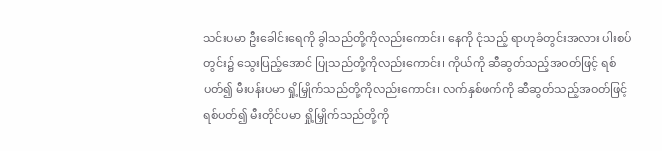သင်းပမာ ဦးခေါင်းရေကို ခွါသည်တို့ကိုလည်းကောင်း၊ နေကို ငုံသည့် ရာဟုခံတွင်းအလား ပါးစပ်တွင်း၌ သွေးပြည့်အောင် ပြုသည်တို့ကိုလည်းကောင်း၊ ကိုယ်ကို ဆီဆွတ်သည့်အဝတ်ဖြင့် ရစ်ပတ်၍ မီးပန်းပမာ ရှို့မြှိုက်သည်တို့ကိုလည်းကောင်း၊ လက်နှစ်ဖက်ကို ဆီဆွတ်သည့်အဝတ်ဖြင့် ရစ်ပတ်၍ မီးတိုင်ပမာ ရှို့မြှိုက်သည်တို့ကို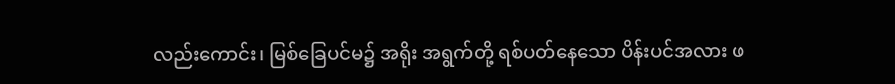လည်းကောင်း၊ မြစ်ခြေပင်မ၌ အရိုး အရွက်တို့ ရစ်ပတ်နေသော ပိန်းပင်အလား ဖ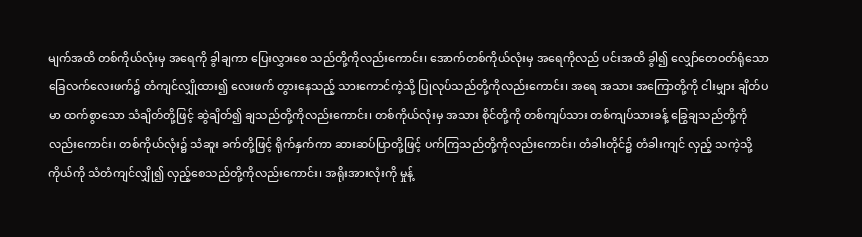မျက်အထိ တစ်ကိုယ်လုံးမှ အရေကို ခွါချကာ ပြေးလွှားစေ သည်တို့ကိုလည်းကောင်း၊ အောက်တစ်ကိုယ်လုံးမှ အရေကိုလည် ပင်းအထိ ခွါ၍ လျှော်တေဝတ်ရုံသော ခြေလက်လေးဖက်၌ တံကျင်လျှိုထား၍ လေးဖက် တွားနေသည့် သားကောင်ကဲ့သို့ ပြုလုပ်သည်တို့ကိုလည်းကောင်း၊ အရေ အသား အကြောတို့ကို ငါးမျှား ချိတ်ပမာ ထက်စွာသော သံချိတ်တို့ဖြင့် ဆွဲချိတ်၍ ချသည်တို့ကိုလည်းကောင်း၊ တစ်ကိုယ်လုံးမှ အသား စိုင်တို့ကို တစ်ကျပ်သား တစ်ကျပ်သားခန့် ခြွေချသည်တို့ကိုလည်းကောင်း၊ တစ်ကိုယ်လုံး၌ သံဆူး ခက်တို့ဖြင့် ရိုက်နှက်ကာ ဆားဆပ်ပြာတို့ဖြင့် ပက်ကြသည်တို့ကိုလည်းကောင်း၊ တံခါးတိုင်၌ တံခါးကျင် လှည့် သကဲ့သို့ ကိုယ်ကို သံတံကျင်လျှို၍ လှည့်စေသည်တို့ကိုလည်းကောင်း၊ အရိုးအားလုံးကို မှုန့်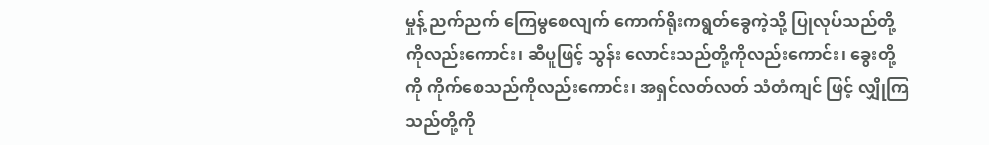မှုန့် ညက်ညက် ကြေမွစေလျက် ကောက်ရိုးကရွတ်ခွေကဲ့သို့ ပြုလုပ်သည်တို့ကိုလည်းကောင်း၊ ဆီပူဖြင့် သွန်း လောင်းသည်တို့ကိုလည်းကောင်း၊ ခွေးတို့ကို ကိုက်စေသည်ကိုလည်းကောင်း၊ အရှင်လတ်လတ် သံတံကျင် ဖြင့် လျှိုကြသည်တို့ကို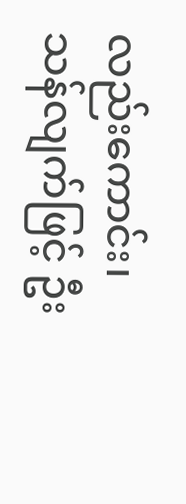လည်းကောင်း၊ သန်လျက်ဖြင့် ဦး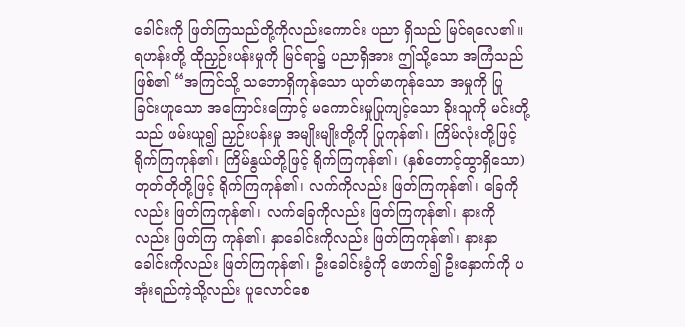ခေါင်းကို ဖြတ်ကြသည်တို့ကိုလည်းကောင်း ပညာ ရှိသည် မြင်ရလေ၏။
ရဟန်းတို့ ထိုညှဉ်းပန်းမှုကို မြင်ရာ၌ ပညာရှိအား ဤသို့သော အကြံသည် ဖြစ်၏ “အကြင်သို့ သဘောရှိကုန်သော ယုတ်မာကုန်သော အမှုကို ပြုခြင်းဟူသော အကြောင်းကြောင့် မကောင်းမှုပြုကျင့်သော ခိုးသူကို မင်းတို့သည် ဖမ်းယူ၍ ညှဉ်းပန်းမှု အမျိုးမျိုးတို့ကို ပြုကုန်၏၊ ကြိမ်လုံးတို့ဖြင့် ရိုက်ကြကုန်၏၊ ကြိမ်နွယ်တို့ဖြင့် ရိုက်ကြကုန်၏၊ (နှစ်တောင့်ထွာရှိသော) တုတ်တိုတို့ဖြင့် ရိုက်ကြကုန်၏၊ လက်ကိုလည်း ဖြတ်ကြကုန်၏၊ ခြေကိုလည်း ဖြတ်ကြကုန်၏၊ လက်ခြေကိုလည်း ဖြတ်ကြကုန်၏၊ နားကိုလည်း ဖြတ်ကြ ကုန်၏၊ နှာခေါင်းကိုလည်း ဖြတ်ကြကုန်၏၊ နားနှာခေါင်းကိုလည်း ဖြတ်ကြကုန်၏၊ ဦးခေါင်းခွံကို ဖောက်၍ ဦးနှောက်ကို ပအုံးရည်ကဲ့သို့လည်း ပူလောင်စေ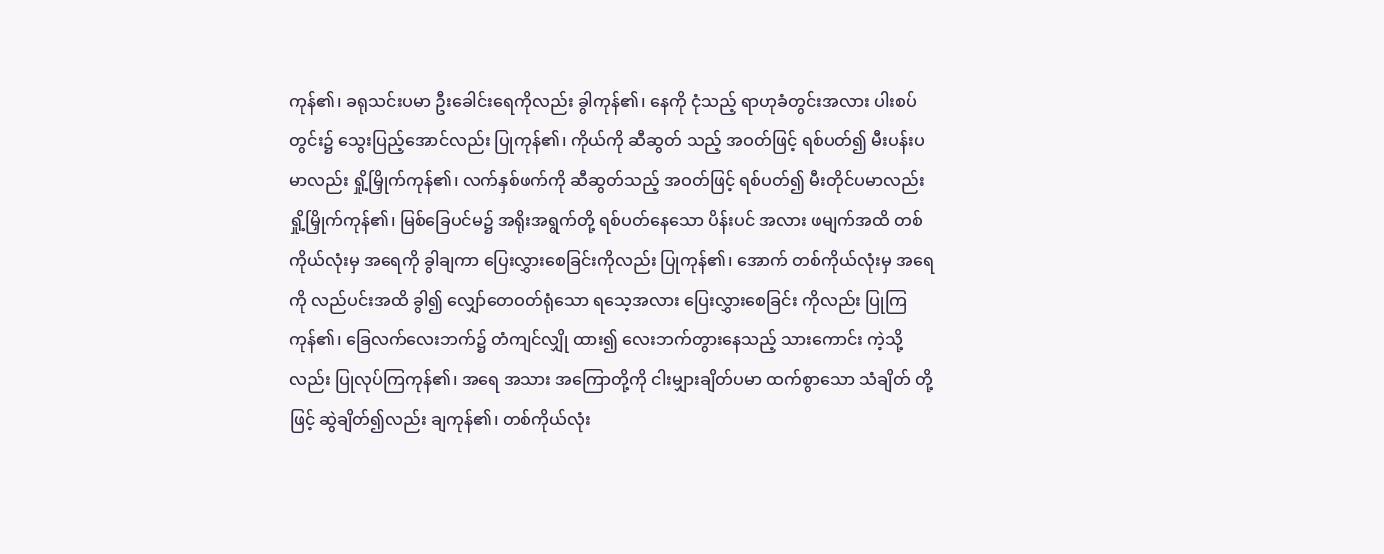ကုန်၏၊ ခရုသင်းပမာ ဦးခေါင်းရေကိုလည်း ခွါကုန်၏၊ နေကို ငုံသည့် ရာဟုခံတွင်းအလား ပါးစပ်တွင်း၌ သွေးပြည့်အောင်လည်း ပြုကုန်၏၊ ကိုယ်ကို ဆီဆွတ် သည့် အဝတ်ဖြင့် ရစ်ပတ်၍ မီးပန်းပမာလည်း ရှို့မြှိုက်ကုန်၏၊ လက်နှစ်ဖက်ကို ဆီဆွတ်သည့် အဝတ်ဖြင့် ရစ်ပတ်၍ မီးတိုင်ပမာလည်း ရှို့မြှိုက်ကုန်၏၊ မြစ်ခြေပင်မ၌ အရိုးအရွက်တို့ ရစ်ပတ်နေသော ပိန်းပင် အလား ဖမျက်အထိ တစ်ကိုယ်လုံးမှ အရေကို ခွါချကာ ပြေးလွှားစေခြင်းကိုလည်း ပြုကုန်၏၊ အောက် တစ်ကိုယ်လုံးမှ အရေကို လည်ပင်းအထိ ခွါ၍ လျှော်တေဝတ်ရုံသော ရသေ့အလား ပြေးလွှားစေခြင်း ကိုလည်း ပြုကြကုန်၏၊ ခြေလက်လေးဘက်၌ တံကျင်လျှို ထား၍ လေးဘက်တွားနေသည့် သားကောင်း ကဲ့သို့လည်း ပြုလုပ်ကြကုန်၏၊ အရေ အသား အကြောတို့ကို ငါးမျှားချိတ်ပမာ ထက်စွာသော သံချိတ် တို့ဖြင့် ဆွဲချိတ်၍လည်း ချကုန်၏၊ တစ်ကိုယ်လုံး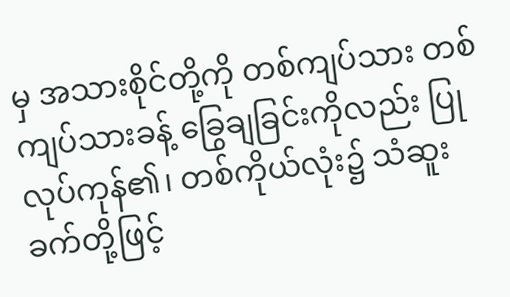မှ အသားစိုင်တို့ကို တစ်ကျပ်သား တစ်ကျပ်သားခန့် ခြွေချခြင်းကိုလည်း ပြုလုပ်ကုန်၏၊ တစ်ကိုယ်လုံး၌ သံဆူးခက်တို့ဖြင့်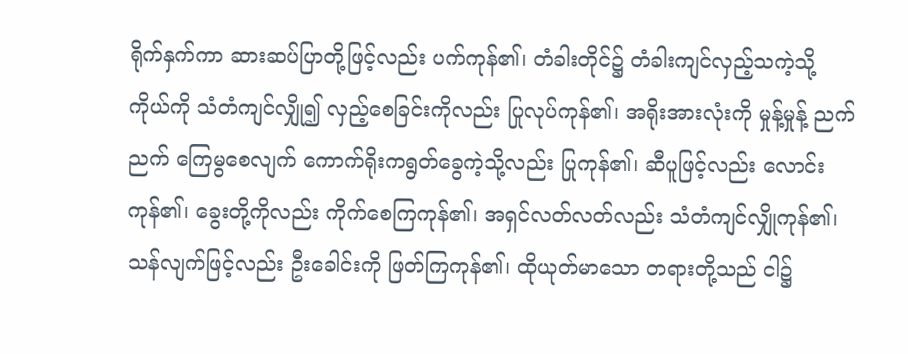ရိုက်နှက်ကာ ဆားဆပ်ပြာတို့ဖြင့်လည်း ပက်ကုန်၏၊ တံခါးတိုင်၌ တံခါးကျင်လှည့်သကဲ့သို့ ကိုယ်ကို သံတံကျင်လျှို၍ လှည့်စေခြင်းကိုလည်း ပြုလုပ်ကုန်၏၊ အရိုးအားလုံးကို မှုန့်မှုန့် ညက်ညက် ကြေမွစေလျက် ကောက်ရိုးကရွတ်ခွေကဲ့သို့လည်း ပြုကုန်၏၊ ဆီပူဖြင့်လည်း လောင်းကုန်၏၊ ခွေးတို့ကိုလည်း ကိုက်စေကြကုန်၏၊ အရှင်လတ်လတ်လည်း သံတံကျင်လျှိုကုန်၏၊ သန်လျက်ဖြင့်လည်း ဦးခေါင်းကို ဖြတ်ကြကုန်၏၊ ထိုယုတ်မာသော တရားတို့သည် ငါ၌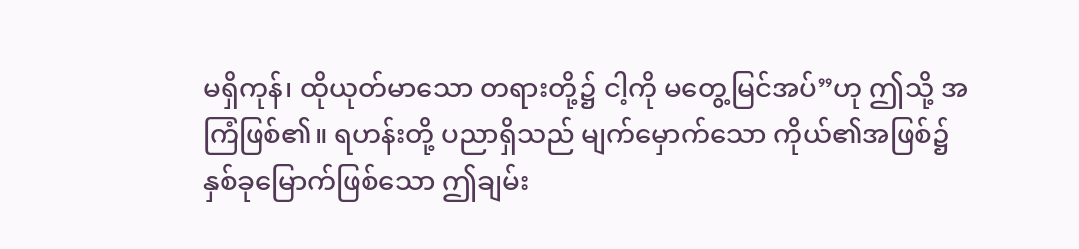မရှိကုန်၊ ထိုယုတ်မာသော တရားတို့၌ ငါ့ကို မတွေ့မြင်အပ်”ဟု ဤသို့ အကြံဖြစ်၏။ ရဟန်းတို့ ပညာရှိသည် မျက်မှောက်သော ကိုယ်၏အဖြစ်၌ နှစ်ခုမြောက်ဖြစ်သော ဤချမ်း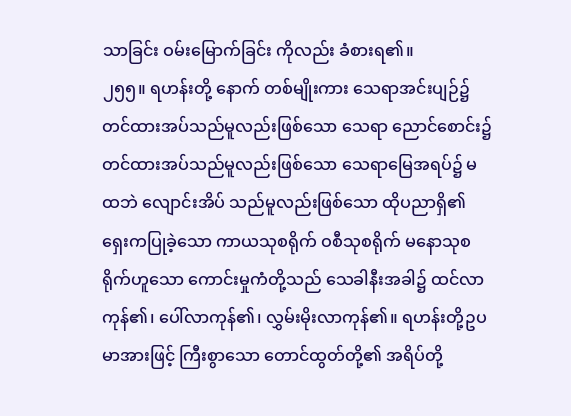သာခြင်း ဝမ်းမြောက်ခြင်း ကိုလည်း ခံစားရ၏။
၂၅၅။ ရဟန်းတို့ နောက် တစ်မျိုးကား သေရာအင်းပျဉ်၌ တင်ထားအပ်သည်မူလည်းဖြစ်သော သေရာ ညောင်စောင်း၌ တင်ထားအပ်သည်မူလည်းဖြစ်သော သေရာမြေအရပ်၌ မထဘဲ လျောင်းအိပ် သည်မူလည်းဖြစ်သော ထိုပညာရှိ၏ ရှေးကပြုခဲ့သော ကာယသုစရိုက် ဝစီသုစရိုက် မနောသုစရိုက်ဟူသော ကောင်းမှုကံတို့သည် သေခါနီးအခါ၌ ထင်လာကုန်၏၊ ပေါ်လာကုန်၏၊ လွှမ်းမိုးလာကုန်၏။ ရဟန်းတို့ဥပမာအားဖြင့် ကြီးစွာသော တောင်ထွတ်တို့၏ အရိပ်တို့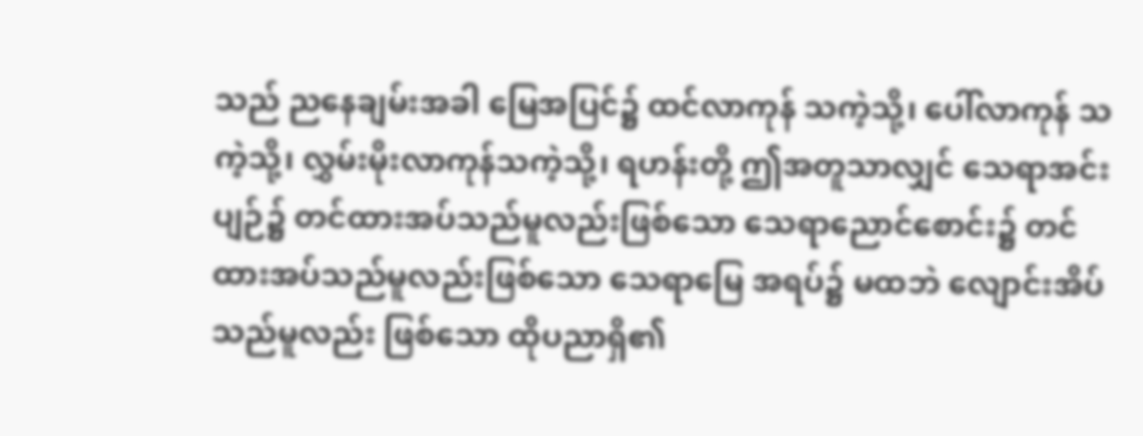သည် ညနေချမ်းအခါ မြေအပြင်၌ ထင်လာကုန် သကဲ့သို့၊ ပေါ်လာကုန် သကဲ့သို့၊ လွှမ်းမိုးလာကုန်သကဲ့သို့၊ ရဟန်းတို့ ဤအတူသာလျှင် သေရာအင်းပျဉ်၌ တင်ထားအပ်သည်မူလည်းဖြစ်သော သေရာညောင်စောင်း၌ တင်ထားအပ်သည်မူလည်းဖြစ်သော သေရာမြေ အရပ်၌ မထဘဲ လျောင်းအိပ်သည်မူလည်း ဖြစ်သော ထိုပညာရှိ၏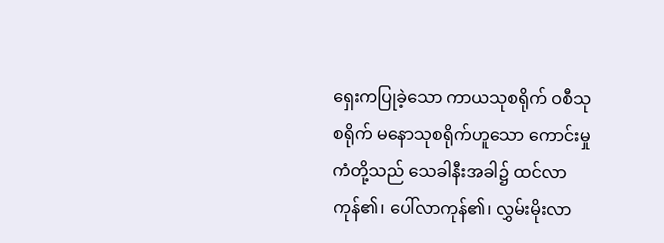ရှေးကပြုခဲ့သော ကာယသုစရိုက် ဝစီသုစရိုက် မနောသုစရိုက်ဟူသော ကောင်းမှုကံတို့သည် သေခါနီးအခါ၌ ထင်လာကုန်၏၊ ပေါ်လာကုန်၏၊ လွှမ်းမိုးလာ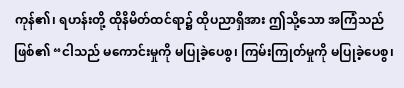ကုန်၏၊ ရဟန်းတို့ ထိုနိမိတ်ထင်ရာ၌ ထိုပညာရှိအား ဤသို့သော အကြံသည် ဖြစ်၏ “ငါသည် မကောင်းမှုကို မပြုခဲ့ပေစွ၊ ကြမ်းကြုတ်မှုကို မပြုခဲ့ပေစွ၊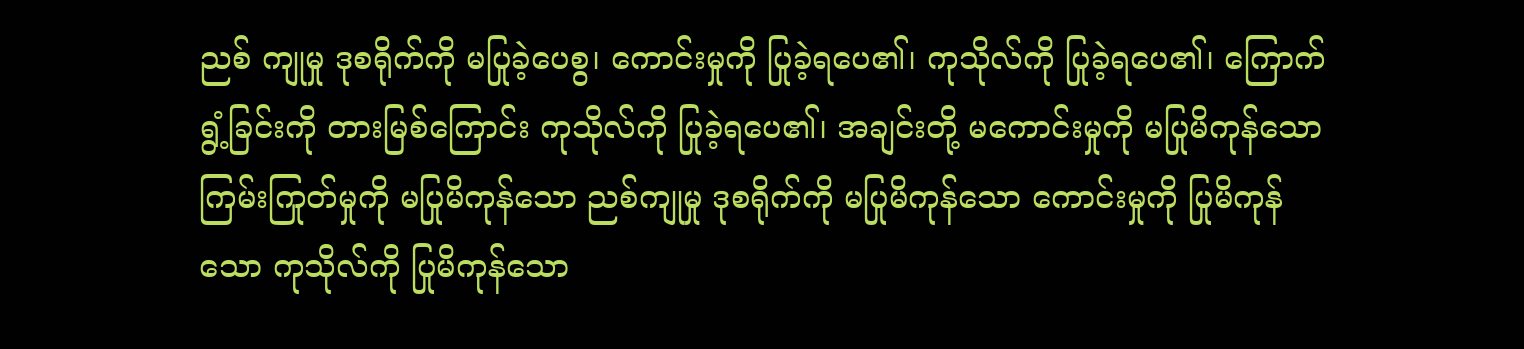ညစ် ကျုမှု ဒုစရိုက်ကို မပြုခဲ့ပေစွ၊ ကောင်းမှုကို ပြုခဲ့ရပေ၏၊ ကုသိုလ်ကို ပြုခဲ့ရပေ၏၊ ကြောက်ရွံ့ခြင်းကို တားမြစ်ကြောင်း ကုသိုလ်ကို ပြုခဲ့ရပေ၏၊ အချင်းတို့ မကောင်းမှုကို မပြုမိကုန်သော ကြမ်းကြုတ်မှုကို မပြုမိကုန်သော ညစ်ကျုမှု ဒုစရိုက်ကို မပြုမိကုန်သော ကောင်းမှုကို ပြုမိကုန်သော ကုသိုလ်ကို ပြုမိကုန်သော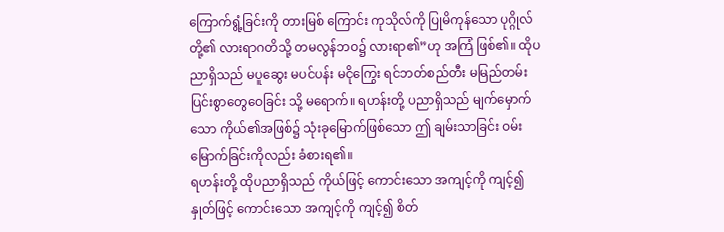ကြောက်ရွံ့ခြင်းကို တားမြစ် ကြောင်း ကုသိုလ်ကို ပြုမိကုန်သော ပုဂ္ဂိုလ်တို့၏ လားရာဂတိသို့ တမလွန်ဘဝ၌ လားရာ၏”ဟု အကြံ ဖြစ်၏။ ထိုပညာရှိသည် မပူဆွေး မပင်ပန်း မငိုကြွေး ရင်ဘတ်စည်တီး မမြည်တမ်း ပြင်းစွာတွေဝေခြင်း သို့ မရောက်။ ရဟန်းတို့ ပညာရှိသည် မျက်မှောက်သော ကိုယ်၏အဖြစ်၌ သုံးခုမြောက်ဖြစ်သော ဤ ချမ်းသာခြင်း ဝမ်းမြောက်ခြင်းကိုလည်း ခံစားရ၏။
ရဟန်းတို့ ထိုပညာရှိသည် ကိုယ်ဖြင့် ကောင်းသော အကျင့်ကို ကျင့်၍ နှုတ်ဖြင့် ကောင်းသော အကျင့်ကို ကျင့်၍ စိတ်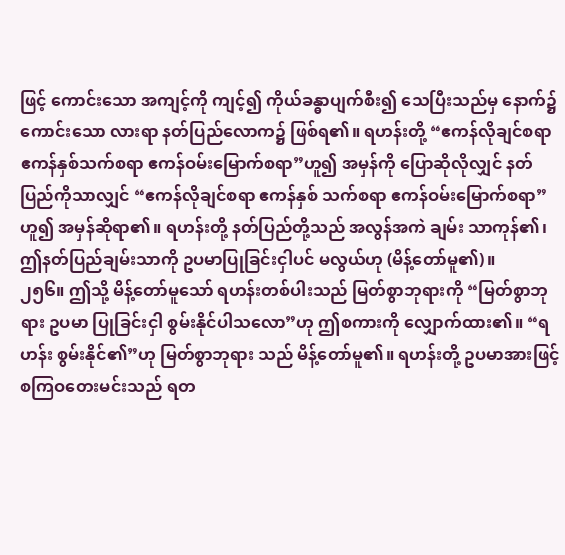ဖြင့် ကောင်းသော အကျင့်ကို ကျင့်၍ ကိုယ်ခန္ဓာပျက်စီး၍ သေပြီးသည်မှ နောက်၌ ကောင်းသော လားရာ နတ်ပြည်လောက၌ ဖြစ်ရ၏။ ရဟန်းတို့ “ဧကန်လိုချင်စရာ ဧကန်နှစ်သက်စရာ ဧကန်ဝမ်းမြောက်စရာ”ဟူ၍ အမှန်ကို ပြောဆိုလိုလျှင် နတ်ပြည်ကိုသာလျှင် “ဧကန်လိုချင်စရာ ဧကန်နှစ် သက်စရာ ဧကန်ဝမ်းမြောက်စရာ”ဟူ၍ အမှန်ဆိုရာ၏။ ရဟန်းတို့ နတ်ပြည်တို့သည် အလွန်အကဲ ချမ်း သာကုန်၏၊ ဤနတ်ပြည်ချမ်းသာကို ဥပမာပြုခြင်းငှါပင် မလွယ်ဟု (မိန့်တော်မူ၏)။
၂၅၆။ ဤသို့ မိန့်တော်မူသော် ရဟန်းတစ်ပါးသည် မြတ်စွာဘုရားကို “မြတ်စွာဘုရား ဥပမာ ပြုခြင်းငှါ စွမ်းနိုင်ပါသလော”ဟု ဤစကားကို လျှောက်ထား၏။ “ရဟန်း စွမ်းနိုင်၏”ဟု မြတ်စွာဘုရား သည် မိန့်တော်မူ၏။ ရဟန်းတို့ ဥပမာအားဖြင့် စကြဝတေးမင်းသည် ရတ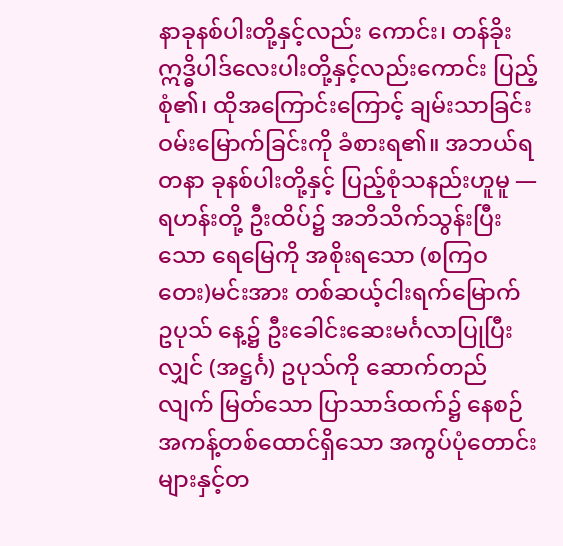နာခုနစ်ပါးတို့နှင့်လည်း ကောင်း၊ တန်ခိုးဣဒ္ဓိပါဒ်လေးပါးတို့နှင့်လည်းကောင်း ပြည့်စုံ၏၊ ထိုအကြောင်းကြောင့် ချမ်းသာခြင်း ဝမ်းမြောက်ခြင်းကို ခံစားရ၏။ အဘယ်ရတနာ ခုနစ်ပါးတို့နှင့် ပြည့်စုံသနည်းဟူမူ — ရဟန်းတို့ ဦးထိပ်၌ အဘိသိက်သွန်းပြီးသော ရေမြေကို အစိုးရသော (စကြဝတေး)မင်းအား တစ်ဆယ့်ငါးရက်မြောက် ဥပုသ် နေ့၌ ဦးခေါင်းဆေးမင်္ဂလာပြုပြီးလျှင် (အဋ္ဌင်္ဂ) ဥပုသ်ကို ဆောက်တည်လျက် မြတ်သော ပြာသာဒ်ထက်၌ နေစဉ် အကန့်တစ်ထောင်ရှိသော အကွပ်ပုံတောင်းများနှင့်တ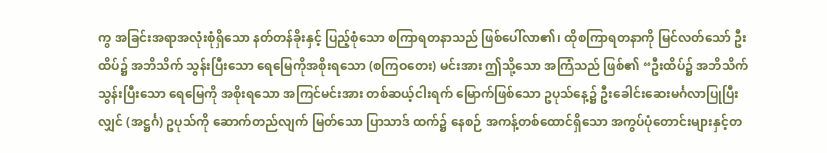ကွ အခြင်းအရာအလုံးစုံရှိသော နတ်တန်ခိုးနှင့် ပြည့်စုံသော စကြာရတနာသည် ဖြစ်ပေါ်လာ၏၊ ထိုစကြာရတနာကို မြင်လတ်သော် ဦးထိပ်၌ အဘိသိက် သွန်းပြီးသော ရေမြေကိုအစိုးရသော (စကြဝတေး) မင်းအား ဤသို့သော အကြံသည် ဖြစ်၏ “ဦးထိပ်၌ အဘိသိက်သွန်းပြီးသော ရေမြေကို အစိုးရသော အကြင်မင်းအား တစ်ဆယ့်ငါးရက် မြောက်ဖြစ်သော ဥပုသ်နေ့၌ ဦးခေါင်းဆေးမင်္ဂလာပြုပြီးလျှင် (အဋ္ဌင်္ဂ) ဥပုသ်ကို ဆောက်တည်လျက် မြတ်သော ပြာသာဒ် ထက်၌ နေစဉ် အကန့်တစ်ထောင်ရှိသော အကွပ်ပုံတောင်းများနှင့်တ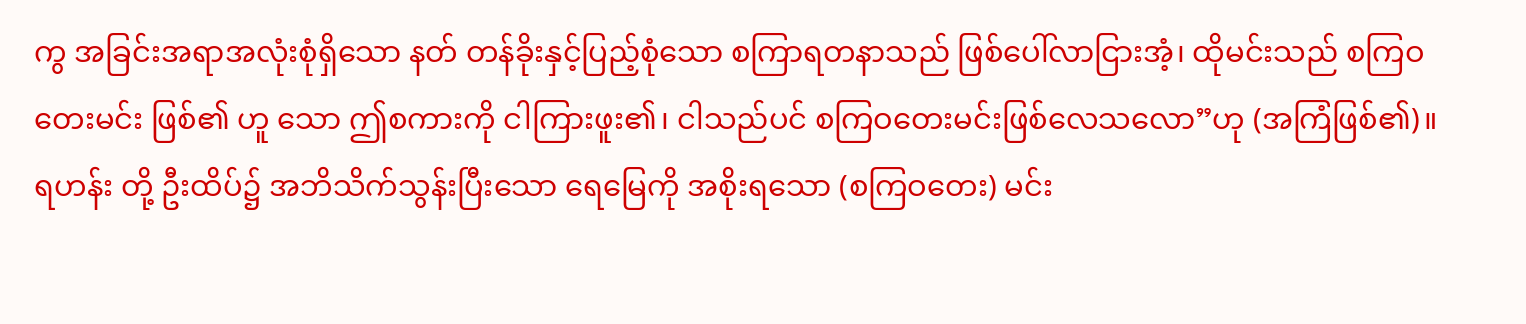ကွ အခြင်းအရာအလုံးစုံရှိသော နတ် တန်ခိုးနှင့်ပြည့်စုံသော စကြာရတနာသည် ဖြစ်ပေါ်လာငြားအံ့၊ ထိုမင်းသည် စကြဝတေးမင်း ဖြစ်၏ ဟူ သော ဤစကားကို ငါကြားဖူး၏၊ ငါသည်ပင် စကြဝတေးမင်းဖြစ်လေသလော”ဟု (အကြံဖြစ်၏)။ ရဟန်း တို့ ဦးထိပ်၌ အဘိသိက်သွန်းပြီးသော ရေမြေကို အစိုးရသော (စကြဝတေး) မင်း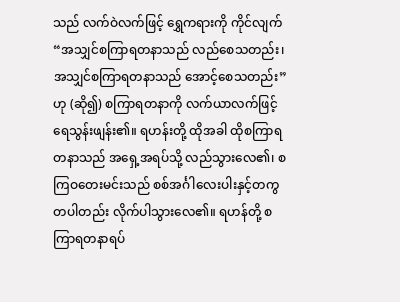သည် လက်ဝဲလက်ဖြင့် ရွှေကရားကို ကိုင်လျက် “အသျှင်စကြာရတနာသည် လည်စေသတည်း၊ အသျှင်စကြာရတနာသည် အောင့်စေသတည်း”ဟု (ဆို၍) စကြာရတနာကို လက်ယာလက်ဖြင့် ရေသွန်းဖျန်း၏။ ရဟန်းတို့ ထိုအခါ ထိုစကြာရတနာသည် အရှေ့အရပ်သို့ လည်သွားလေ၏၊ စကြဝတေးမင်းသည် စစ်အင်္ဂါလေးပါးနှင့်တကွ တပါတည်း လိုက်ပါသွားလေ၏။ ရဟန်တို့ စကြာရတနာရပ်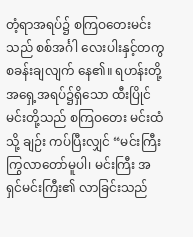တံ့ရာအရပ်၌ စကြဝတေးမင်းသည် စစ်အင်္ဂါ လေးပါးနှင့်တကွ စခန်းချလျက် နေ၏။ ရဟန်းတို့ အရှေ့အရပ်၌ရှိသော ထီးပြိုင်မင်းတို့သည် စကြဝတေး မင်းထံသို့ ချဉ်း ကပ်ပြီးလျှင် “မင်းကြီး ကြွလာတော်မူပါ၊ မင်းကြီး အရှင်မင်းကြီး၏ လာခြင်းသည်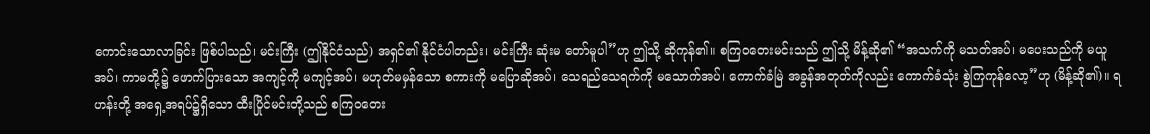ကောင်းသောလာခြင်း ဖြစ်ပါသည်၊ မင်းကြီး (ဤနိုင်ငံသည်) အရှင်၏ နိုင်ငံပါတည်း၊ မင်းကြီး ဆုံးမ တော်မူပါ”ဟု ဤသို့ ဆိုကုန်၏။ စကြဝတေးမင်းသည် ဤသို့ မိန့်ဆို၏ “အသက်ကို မသတ်အပ်၊ မပေးသည်ကို မယူအပ်၊ ကာမတို့၌ ဖောက်ပြားသော အကျင့်ကို မကျင့်အပ်၊ မဟုတ်မမှန်သော စကားကို မပြောဆိုအပ်၊ သေရည်သေရက်ကို မသောက်အပ်၊ ကောက်ခံမြဲ အခွန်အတုတ်ကိုလည်း ကောက်ခံသုံး စွဲကြကုန်လော့”ဟု (မိန့်ဆို၏)။ ရဟန်းတို့ အရှေ့အရပ်၌ရှိသော ထီးပြိုင်မင်းတို့သည် စကြဝတေး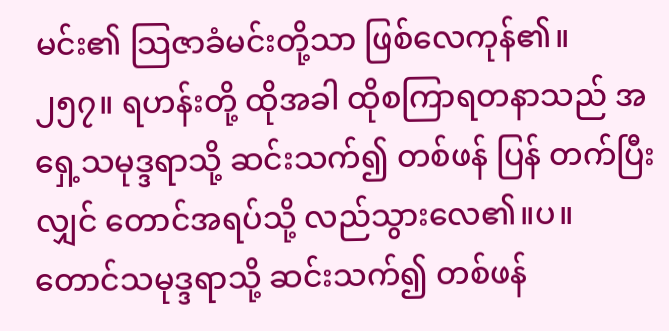မင်း၏ သြဇာခံမင်းတို့သာ ဖြစ်လေကုန်၏။
၂၅၇။ ရဟန်းတို့ ထိုအခါ ထိုစကြာရတနာသည် အရှေ့သမုဒ္ဒရာသို့ ဆင်းသက်၍ တစ်ဖန် ပြန် တက်ပြီးလျှင် တောင်အရပ်သို့ လည်သွားလေ၏။ပ။ တောင်သမုဒ္ဒရာသို့ ဆင်းသက်၍ တစ်ဖန်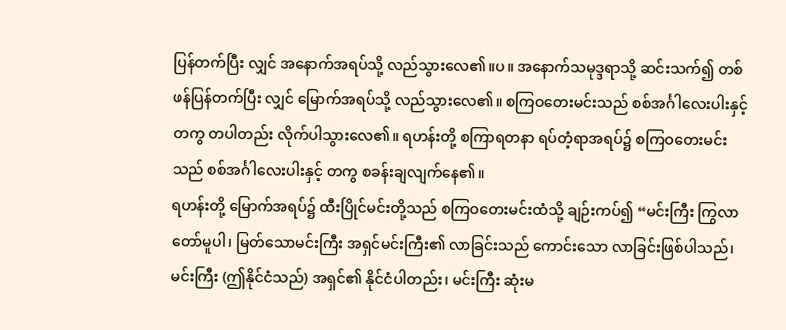ပြန်တက်ပြီး လျှင် အနောက်အရပ်သို့ လည်သွားလေ၏။ပ။ အနောက်သမုဒ္ဒရာသို့ ဆင်းသက်၍ တစ်ဖန်ပြန်တက်ပြီး လျှင် မြောက်အရပ်သို့ လည်သွားလေ၏။ စကြဝတေးမင်းသည် စစ်အင်္ဂါလေးပါးနှင့်တကွ တပါတည်း လိုက်ပါသွားလေ၏။ ရဟန်းတို့ စကြာရတနာ ရပ်တံ့ရာအရပ်၌ စကြဝတေးမင်းသည် စစ်အင်္ဂါလေးပါးနှင့် တကွ စခန်းချလျက်နေ၏။
ရဟန်းတို့ မြောက်အရပ်၌ ထီးပြိုင်မင်းတို့သည် စကြဝတေးမင်းထံသို့ ချဉ်းကပ်၍ “မင်းကြီး ကြွလာတော်မူပါ၊ မြတ်သောမင်းကြီး အရှင်မင်းကြီး၏ လာခြင်းသည် ကောင်းသော လာခြင်းဖြစ်ပါသည်၊ မင်းကြီး (ဤနိုင်ငံသည်) အရှင်၏ နိုင်ငံပါတည်း၊ မင်းကြီး ဆုံးမ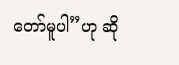တော်မူပါ”ဟု ဆို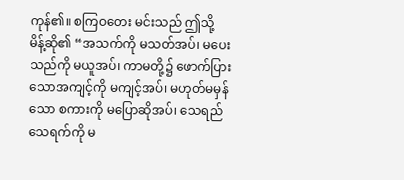ကုန်၏။ စကြဝတေး မင်းသည် ဤသို့ မိန့်ဆို၏ “အသက်ကို မသတ်အပ်၊ မပေးသည်ကို မယူအပ်၊ ကာမတို့၌ ဖောက်ပြား သောအကျင့်ကို မကျင့်အပ်၊ မဟုတ်မမှန်သော စကားကို မပြောဆိုအပ်၊ သေရည်သေရက်ကို မ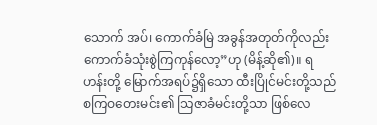သောက် အပ်၊ ကောက်ခံမြဲ အခွန်အတုတ်ကိုလည်း ကောက်ခံသုံးစွဲကြကုန်လော့”ဟု (မိန့်ဆို၏)။ ရဟန်းတို့ မြောက်အရပ်၌ရှိသော ထီးပြိုင်မင်းတို့သည် စကြဝတေးမင်း၏ သြဇာခံမင်းတို့သာ ဖြစ်လေ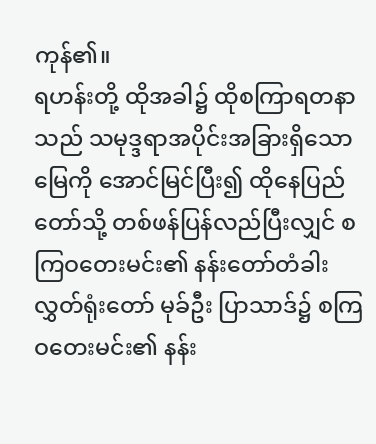ကုန်၏။
ရဟန်းတို့ ထိုအခါ၌ ထိုစကြာရတနာသည် သမုဒ္ဒရာအပိုင်းအခြားရှိသော မြေကို အောင်မြင်ပြီး၍ ထိုနေပြည်တော်သို့ တစ်ဖန်ပြန်လည်ပြီးလျှင် စကြဝတေးမင်း၏ နန်းတော်တံခါး လွှတ်ရုံးတော် မုခ်ဦး ပြာသာဒ်၌ စကြဝတေးမင်း၏ နန်း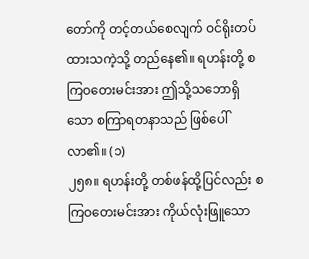တော်ကို တင့်တယ်စေလျက် ဝင်ရိုးတပ်ထားသကဲ့သို့ တည်နေ၏။ ရဟန်းတို့ စကြဝတေးမင်းအား ဤသို့သဘောရှိသော စကြာရတနာသည် ဖြစ်ပေါ်လာ၏။ (၁)
၂၅၈။ ရဟန်းတို့ တစ်ဖန်ထို့ပြင်လည်း စကြဝတေးမင်းအား ကိုယ်လုံးဖြူသော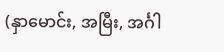(နှာမောင်း, အမြီး, အင်္ဂါ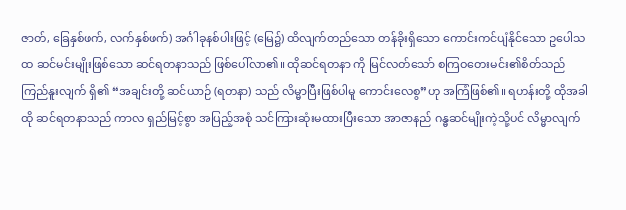ဇာတ်, ခြေနှစ်ဖက်, လက်နှစ်ဖက်) အင်္ဂါခုနစ်ပါးဖြင့် (မြေ၌) ထိလျက်တည်သော တန်ခိုးရှိသော ကောင်းကင်ပျံနိုင်သော ဥပေါသထ ဆင်မင်းမျိုးဖြစ်သော ဆင်ရတနာသည် ဖြစ်ပေါ်လာ၏။ ထိုဆင်ရတနာ ကို မြင်လတ်သော် စကြဝတေးမင်း၏စိတ်သည် ကြည်နူးလျက် ရှိ၏ “အချင်းတို့ ဆင်ယာဉ် (ရတနာ) သည် လိမ္မာပြီးဖြစ်ပါမူ ကောင်းလေစွ”ဟု အကြံဖြစ်၏။ ရဟန်းတို့ ထိုအခါ ထို ဆင်ရတနာသည် ကာလ ရှည်မြင့်စွာ အပြည့်အစုံ သင်ကြားဆုံးမထားပြီးသော အာဇာနည် ဂန္ဓဆင်မျိုးကဲ့သို့ပင် လိမ္မာလျက်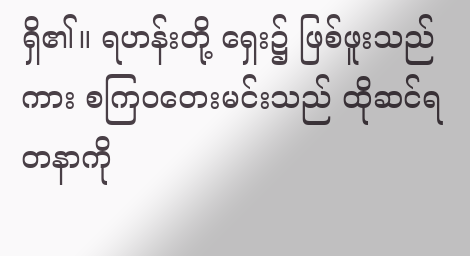ရှိ၏။ ရဟန်းတို့ ရှေး၌ ဖြစ်ဖူးသည်ကား စကြဝတေးမင်းသည် ထိုဆင်ရတနာကို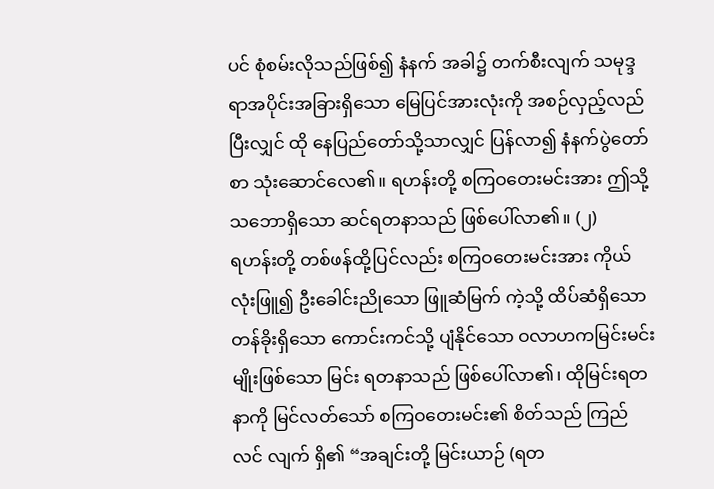ပင် စုံစမ်းလိုသည်ဖြစ်၍ နံနက် အခါ၌ တက်စီးလျက် သမုဒ္ဒရာအပိုင်းအခြားရှိသော မြေပြင်အားလုံးကို အစဉ်လှည့်လည်ပြီးလျှင် ထို နေပြည်တော်သို့သာလျှင် ပြန်လာ၍ နံနက်ပွဲတော်စာ သုံးဆောင်လေ၏။ ရဟန်းတို့ စကြဝတေးမင်းအား ဤသို့သဘောရှိသော ဆင်ရတနာသည် ဖြစ်ပေါ်လာ၏။ (၂)
ရဟန်းတို့ တစ်ဖန်ထို့ပြင်လည်း စကြဝတေးမင်းအား ကိုယ်လုံးဖြူ၍ ဦးခေါင်းညိုသော ဖြူဆံမြက် ကဲ့သို့ ထိပ်ဆံရှိသော တန်ခိုးရှိသော ကောင်းကင်သို့ ပျံနိုင်သော ဝလာဟကမြင်းမင်းမျိုးဖြစ်သော မြင်း ရတနာသည် ဖြစ်ပေါ်လာ၏၊ ထိုမြင်းရတနာကို မြင်လတ်သော် စကြဝတေးမင်း၏ စိတ်သည် ကြည်လင် လျက် ရှိ၏ “အချင်းတို့ မြင်းယာဉ် (ရတ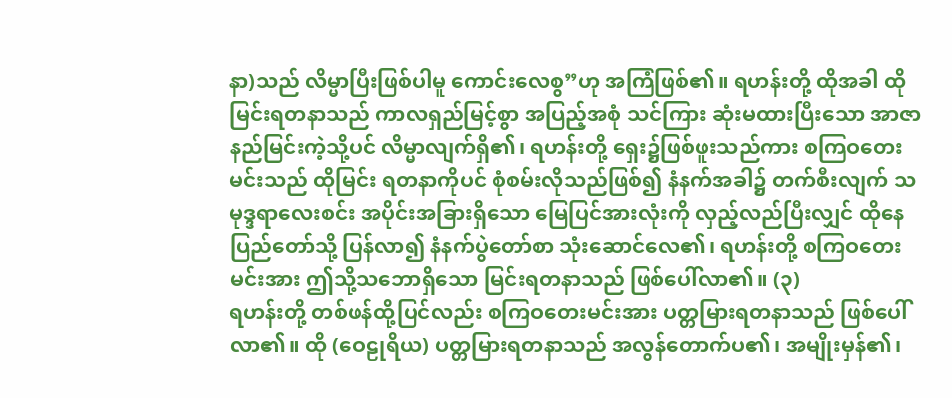နာ)သည် လိမ္မာပြီးဖြစ်ပါမူ ကောင်းလေစွ”ဟု အကြံဖြစ်၏။ ရဟန်းတို့ ထိုအခါ ထိုမြင်းရတနာသည် ကာလရှည်မြင့်စွာ အပြည့်အစုံ သင်ကြား ဆုံးမထားပြီးသော အာဇာနည်မြင်းကဲ့သို့ပင် လိမ္မာလျက်ရှိ၏၊ ရဟန်းတို့ ရှေး၌ဖြစ်ဖူးသည်ကား စကြဝတေးမင်းသည် ထိုမြင်း ရတနာကိုပင် စုံစမ်းလိုသည်ဖြစ်၍ နံနက်အခါ၌ တက်စီးလျက် သမုဒ္ဒရာလေးစင်း အပိုင်းအခြားရှိသော မြေပြင်အားလုံးကို လှည့်လည်ပြီးလျှင် ထိုနေပြည်တော်သို့ ပြန်လာ၍ နံနက်ပွဲတော်စာ သုံးဆောင်လေ၏၊ ရဟန်းတို့ စကြဝတေးမင်းအား ဤသို့သဘောရှိသော မြင်းရတနာသည် ဖြစ်ပေါ်လာ၏။ (၃)
ရဟန်းတို့ တစ်ဖန်ထို့ပြင်လည်း စကြဝတေးမင်းအား ပတ္တမြားရတနာသည် ဖြစ်ပေါ် လာ၏။ ထို (ဝေဠုရိယ) ပတ္တမြားရတနာသည် အလွန်တောက်ပ၏၊ အမျိုးမှန်၏၊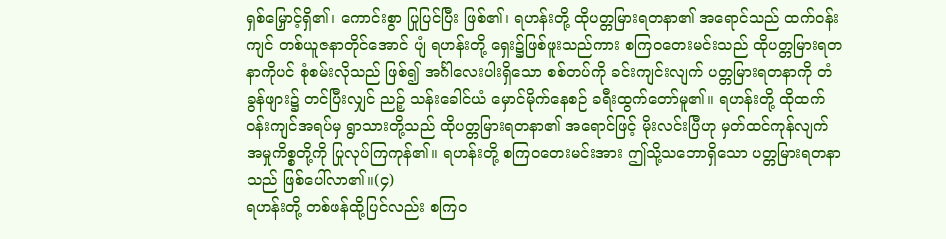ရှစ်မြှောင့်ရှိ၏၊ ကောင်းစွာ ပြုပြင်ပြီး ဖြစ်၏၊ ရဟန်းတို့ ထိုပတ္တမြားရတနာ၏ အရောင်သည် ထက်ဝန်းကျင် တစ်ယူဇနာတိုင်အောင် ပျံ ရဟန်းတို့ ရှေး၌ဖြစ်ဖူးသည်ကား စကြဝတေးမင်းသည် ထိုပတ္တမြားရတနာကိုပင် စုံစမ်းလိုသည် ဖြစ်၍ အင်္ဂါလေးပါးရှိသော စစ်တပ်ကို ခင်းကျင်းလျက် ပတ္တမြားရတနာကို တံခွန်ဖျား၌ တင်ပြီးလျှင် ညဉ့် သန်းခေါင်ယံ မှောင်မိုက်နေစဉ် ခရီးထွက်တော်မူ၏။ ရဟန်းတို့ ထိုထက်ဝန်းကျင်အရပ်မှ ရွာသားတို့သည် ထိုပတ္တမြားရတနာ၏ အရောင်ဖြင့် မိုးလင်းပြီဟု မှတ်ထင်ကုန်လျက် အမှုကိစ္စတို့ကို ပြုလုပ်ကြကုန်၏။ ရဟန်းတို့ စကြဝတေးမင်းအား ဤသို့သဘောရှိသော ပတ္တမြားရတနာသည် ဖြစ်ပေါ်လာ၏။(၄)
ရဟန်းတို့ တစ်ဖန်ထို့ပြင်လည်း စကြဝ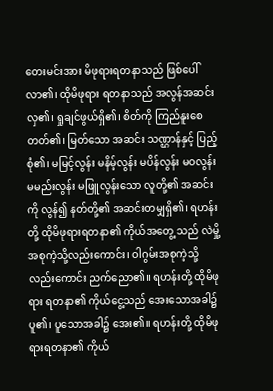တေးမင်းအား မိဖုရားရတနာသည် ဖြစ်ပေါ်လာ၏၊ ထိုမိဖုရား ရတနာသည် အလွန်အဆင်းလှ၏၊ ရှုချင်ဖွယ်ရှိ၏၊ စိတ်ကို ကြည်နူးစေတတ်၏၊ မြတ်သော အဆင်း သဏ္ဌာန်နှင့် ပြည့်စုံ၏၊ မမြင့်လွန်း မနိမ့်လွန်း မပိန်လွန်း မဝလွန်း မမည်းလွန်း မဖြူလွန်းသော လူတို့၏ အဆင်းကို လွန်၍ နတ်တို့၏ အဆင်းတမျှရှိ၏၊ ရဟန်းတို့ ထိုမိဖုရားရတနာ၏ ကိုယ်အတွေ့ သည် လဲမှို့အစုကဲ့သို့လည်းကောင်း၊ ဝါဂွမ်းအစုကဲ့သို့လည်းကောင်း ညက်ညော၏။ ရဟန်းတို့ ထိုမိဖုရား ရတနာ၏ ကိုယ်ငွေ့သည် အေးသောအခါ၌ ပူ၏၊ ပူသောအခါ၌ အေး၏။ ရဟန်းတို့ ထိုမိဖုရားရတနာ၏ ကိုယ်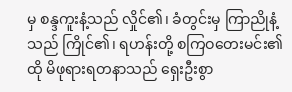မှ စန္ဒကူးနံ့သည် လှိုင်၏၊ ခံတွင်းမှ ကြာညိုနံ့သည် ကြိုင်၏၊ ရဟန်းတို့ စကြဝတေးမင်း၏ ထို မိဖုရားရတနာသည် ရှေးဦးစွာ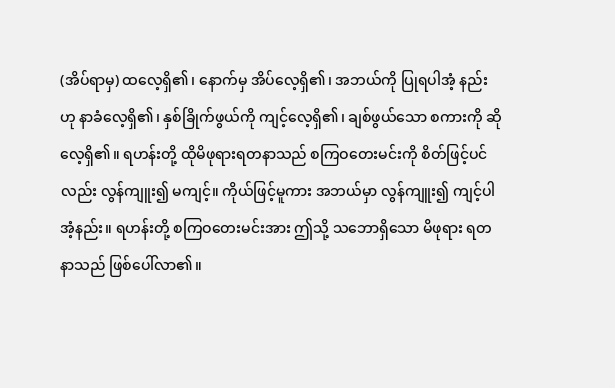(အိပ်ရာမှ) ထလေ့ရှိ၏၊ နောက်မှ အိပ်လေ့ရှိ၏၊ အဘယ်ကို ပြုရပါအံ့ နည်းဟု နာခံလေ့ရှိ၏၊ နှစ်ခြိုက်ဖွယ်ကို ကျင့်လေ့ရှိ၏၊ ချစ်ဖွယ်သော စကားကို ဆိုလေ့ရှိ၏။ ရဟန်းတို့ ထိုမိဖုရားရတနာသည် စကြဝတေးမင်းကို စိတ်ဖြင့်ပင်လည်း လွန်ကျူး၍ မကျင့်။ ကိုယ်ဖြင့်မူကား အဘယ်မှာ လွန်ကျူး၍ ကျင့်ပါအံ့နည်း။ ရဟန်းတို့ စကြဝတေးမင်းအား ဤသို့ သဘောရှိသော မိဖုရား ရတနာသည် ဖြစ်ပေါ်လာ၏။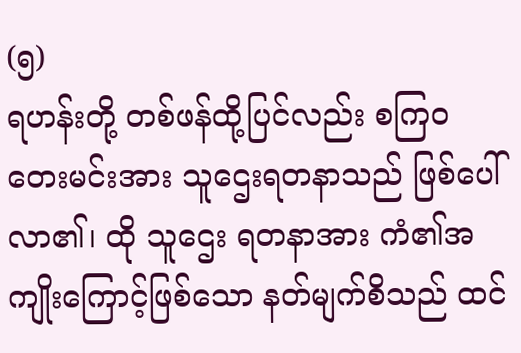(၅)
ရဟန်းတို့ တစ်ဖန်ထို့ပြင်လည်း စကြဝတေးမင်းအား သူဌေးရတနာသည် ဖြစ်ပေါ်လာ၏၊ ထို သူဌေး ရတနာအား ကံ၏အကျိုးကြောင့်ဖြစ်သော နတ်မျက်စိသည် ထင်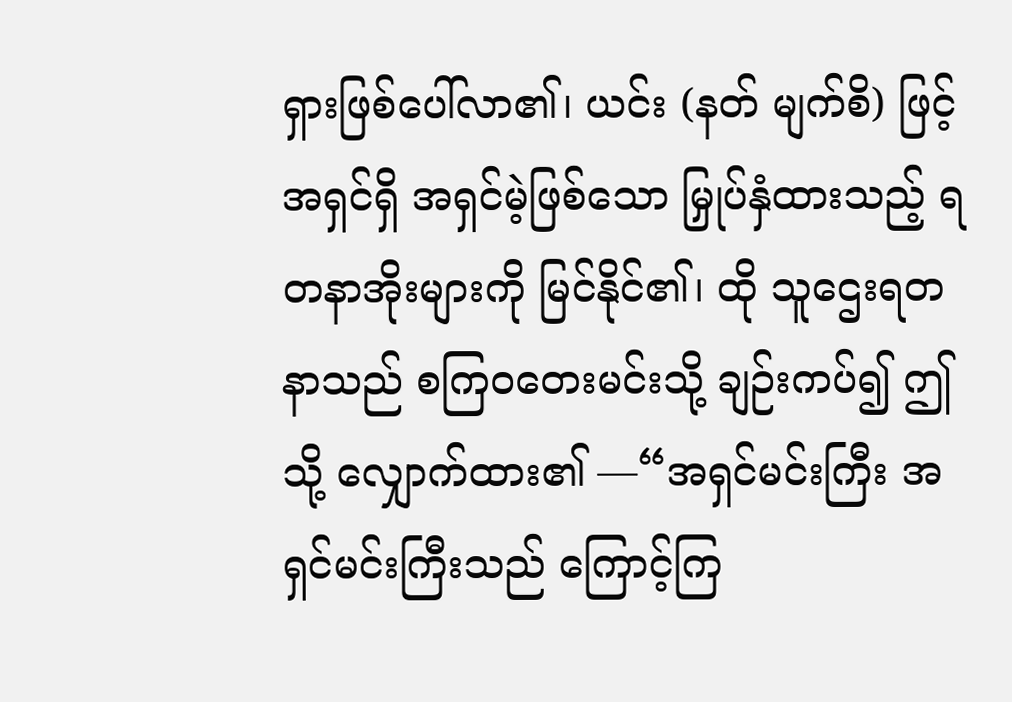ရှားဖြစ်ပေါ်လာ၏၊ ယင်း (နတ် မျက်စိ) ဖြင့် အရှင်ရှိ အရှင်မဲ့ဖြစ်သော မြှုပ်နှံထားသည့် ရတနာအိုးများကို မြင်နိုင်၏၊ ထို သူဌေးရတနာသည် စကြဝတေးမင်းသို့ ချဉ်းကပ်၍ ဤသို့ လျှောက်ထား၏ —“အရှင်မင်းကြီး အရှင်မင်းကြီးသည် ကြောင့်ကြ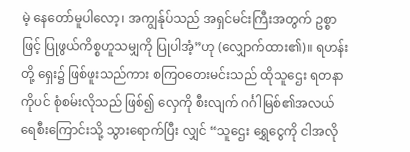မဲ့ နေတော်မူပါလော့၊ အကျွန်ုပ်သည် အရှင်မင်းကြီးအတွက် ဥစ္စာဖြင့် ပြုဖွယ်ကိစ္စဟူသမျှကို ပြုပါအံ့”ဟု (လျှောက်ထား၏)။ ရဟန်းတို့ ရှေး၌ ဖြစ်ဖူးသည်ကား စကြဝတေးမင်းသည် ထိုသူဌေး ရတနာကိုပင် စုံစမ်းလိုသည် ဖြစ်၍ လှေကို စီးလျက် ဂင်္ဂါမြစ်၏အလယ် ရေစီးကြောင်းသို့ သွားရောက်ပြီး လျှင် “သူဌေး ရွှေငွေကို ငါအလို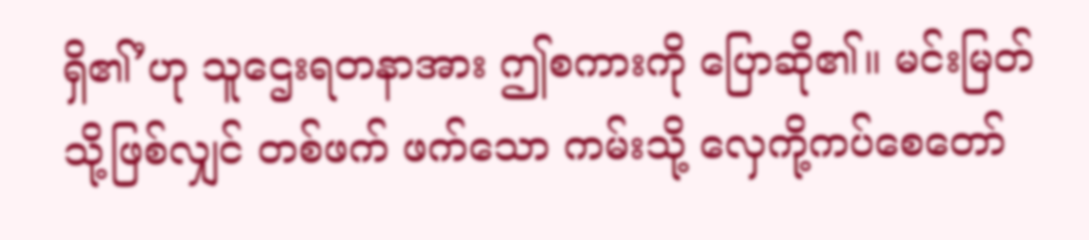ရှိ၏’ဟု သူဌေးရတနာအား ဤစကားကို ပြောဆို၏။ မင်းမြတ် သို့ဖြစ်လျှင် တစ်ဖက် ဖက်သော ကမ်းသို့ လှေကို့ကပ်စေတော်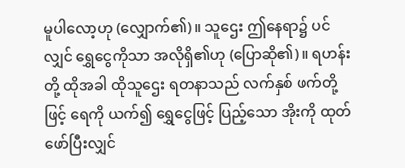မူပါလော့ဟု (လျှောက်၏)။ သူဌေး ဤနေရာ၌ ပင်လျှင် ရွှေငွေကိုသာ အလိုရှိ၏ဟု (ပြောဆို၏)။ ရဟန်းတို့ ထိုအခါ ထိုသူဌေး ရတနာသည် လက်နှစ် ဖက်တို့ဖြင့် ရေကို ယက်၍ ရွှေငွေဖြင့် ပြည့်သော အိုးကို ထုတ်ဖော်ပြီးလျှင်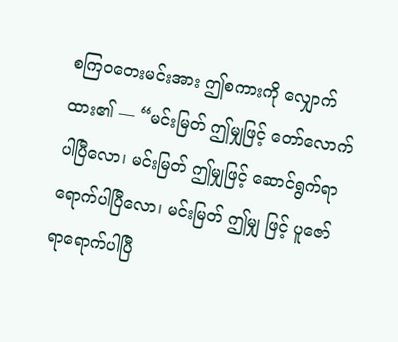စကြဝတေးမင်းအား ဤစကားကို လျှောက်ထား၏ — “မင်းမြတ် ဤမျှဖြင့် တော်လောက်ပါပြီလော၊ မင်းမြတ် ဤမျှဖြင့် ဆောင်ရွက်ရာ ရောက်ပါပြီလော၊ မင်းမြတ် ဤမျှ ဖြင့် ပူဇော်ရာရောက်ပါပြီ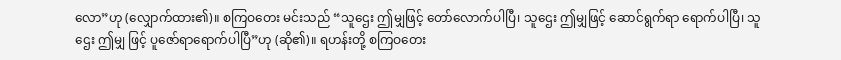လော”ဟု (လျှောက်ထား၏)။ စကြဝတေး မင်းသည် “သူဌေး ဤမျှဖြင့် တော်လောက်ပါပြီ၊ သူဌေး ဤမျှဖြင့် ဆောင်ရွက်ရာ ရောက်ပါပြီ၊ သူဌေး ဤမျှ ဖြင့် ပူဇော်ရာရောက်ပါပြီ”ဟု (ဆို၏)။ ရဟန်းတို့ စကြဝတေး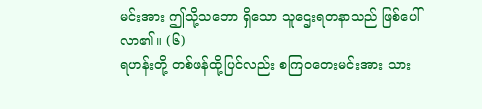မင်းအား ဤသို့သဘော ရှိသော သူဌေးရတနာသည် ဖြစ်ပေါ်လာ၏။ (၆)
ရဟန်းတို့ တစ်ဖန်ထို့ပြင်လည်း စကြဝတေးမင်းအား သား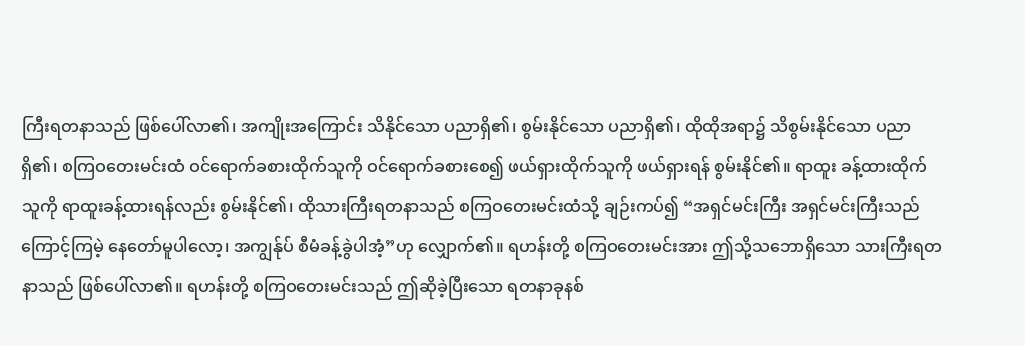ကြီးရတနာသည် ဖြစ်ပေါ်လာ၏၊ အကျိုးအကြောင်း သိနိုင်သော ပညာရှိ၏၊ စွမ်းနိုင်သော ပညာရှိ၏၊ ထိုထိုအရာ၌ သိစွမ်းနိုင်သော ပညာ ရှိ၏၊ စကြဝတေးမင်းထံ ဝင်ရောက်ခစားထိုက်သူကို ဝင်ရောက်ခစားစေ၍ ဖယ်ရှားထိုက်သူကို ဖယ်ရှားရန် စွမ်းနိုင်၏။ ရာထူး ခန့်ထားထိုက်သူကို ရာထူးခန့်ထားရန်လည်း စွမ်းနိုင်၏၊ ထိုသားကြီးရတနာသည် စကြဝတေးမင်းထံသို့ ချဉ်းကပ်၍ “အရှင်မင်းကြီး အရှင်မင်းကြီးသည် ကြောင့်ကြမဲ့ နေတော်မူပါလော့၊ အကျွန်ုပ် စီမံခန့်ခွဲပါအံ့”ဟု လျှောက်၏။ ရဟန်းတို့ စကြဝတေးမင်းအား ဤသို့သဘောရှိသော သားကြီးရတနာသည် ဖြစ်ပေါ်လာ၏။ ရဟန်းတို့ စကြဝတေးမင်းသည် ဤဆိုခဲ့ပြီးသော ရတနာခုနစ်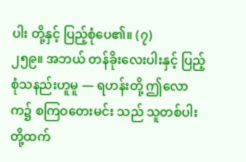ပါး တို့နှင့် ပြည့်စုံပေ၏။ (၇)
၂၅၉။ အဘယ် တန်ခိုးလေးပါးနှင့် ပြည့်စုံသနည်းဟူမူ — ရဟန်းတို့ ဤလောက၌ စကြဝတေးမင်း သည် သူတစ်ပါးတို့ထက်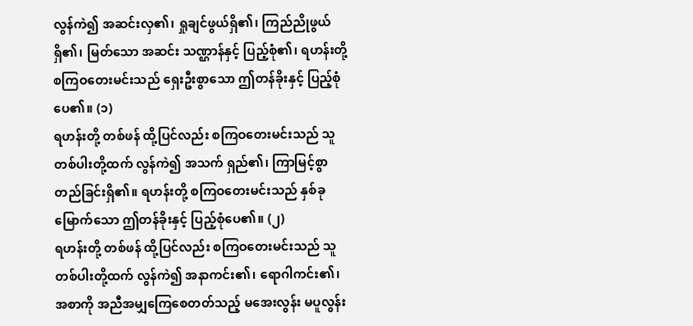လွန်ကဲ၍ အဆင်းလှ၏၊ ရှုချင်ဖွယ်ရှိ၏၊ ကြည်ညိုဖွယ်ရှိ၏၊ မြတ်သော အဆင်း သဏ္ဌာန်နှင့် ပြည့်စုံ၏၊ ရဟန်းတို့ စကြဝတေးမင်းသည် ရှေးဦးစွာသော ဤတန်ခိုးနှင့် ပြည့်စုံပေ၏။ (၁)
ရဟန်းတို့ တစ်ဖန် ထို့ပြင်လည်း စကြဝတေးမင်းသည် သူတစ်ပါးတို့ထက် လွန်ကဲ၍ အသက် ရှည်၏၊ ကြာမြင့်စွာ တည်ခြင်းရှိ၏။ ရဟန်းတို့ စကြဝတေးမင်းသည် နှစ်ခုမြောက်သော ဤတန်ခိုးနှင့် ပြည့်စုံပေ၏။ (၂)
ရဟန်းတို့ တစ်ဖန် ထို့ပြင်လည်း စကြဝတေးမင်းသည် သူတစ်ပါးတို့ထက် လွန်ကဲ၍ အနာကင်း၏၊ ရောဂါကင်း၏၊ အစာကို အညီအမျှကြေစေတတ်သည့် မအေးလွန်း မပူလွန်း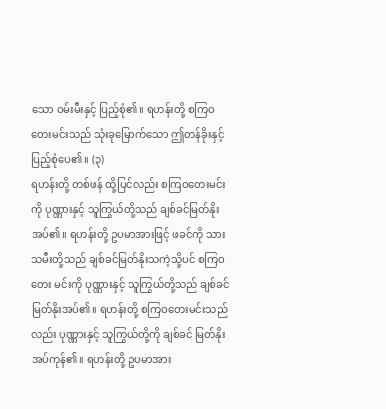သော ဝမ်းမီးနှင့် ပြည့်စုံ၏။ ရဟန်းတို့ စကြဝတေးမင်းသည် သုံးခုမြောက်သော ဤတန်ခိုးနှင့် ပြည့်စုံပေ၏။ (၃)
ရဟန်းတို့ တစ်ဖန် ထို့ပြင်လည်း စကြဝတေးမင်းကို ပုဏ္ဏားနှင့် သူကြွယ်တို့သည် ချစ်ခင်မြတ်နိုး အပ်၏။ ရဟန်းတို့ ဥပမာအားဖြင့် ဖခင်ကို သားသမီးတို့သည် ချစ်ခင်မြတ်နိုးသကဲ့သို့ပင် စကြဝတေး မင်းကို ပုဏ္ဏားနှင့် သူကြွယ်တို့သည် ချစ်ခင်မြတ်နိုးအပ်၏။ ရဟန်းတို့ စကြဝတေးမင်းသည်လည်း ပုဏ္ဏားနှင့် သူကြွယ်တို့ကို ချစ်ခင် မြတ်နိုးအပ်ကုန်၏။ ရဟန်းတို့ ဥပမာအား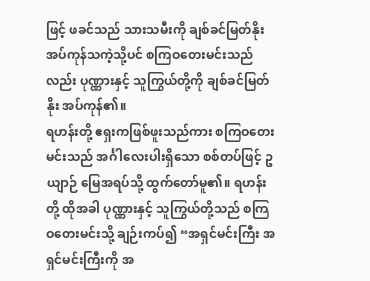ဖြင့် ဖခင်သည် သားသမီးကို ချစ်ခင်မြတ်နိုးအပ်ကုန်သကဲ့သို့ပင် စကြဝတေးမင်းသည်လည်း ပုဏ္ဏားနှင့် သူကြွယ်တို့ကို ချစ်ခင်မြတ်နိုး အပ်ကုန်၏။
ရဟန်းတို့ ဧရှးကဖြစ်ဖူးသည်ကား စကြဝတေးမင်းသည် အင်္ဂါလေးပါးရှိသော စစ်တပ်ဖြင့် ဥယျာဉ် မြေအရပ်သို့ ထွက်တော်မူ၏။ ရဟန်းတို့ ထိုအခါ ပုဏ္ဏားနှင့် သူကြွယ်တို့သည် စကြဝတေးမင်းသို့ ချဉ်းကပ်၍ “အရှင်မင်းကြီး အရှင်မင်းကြီးကို အ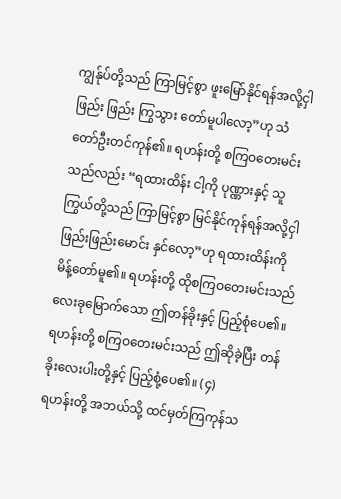ကျွန်ုပ်တို့သည် ကြာမြင့်စွာ ဖူးမြော်နိုင်ရန်အလို့ငှါ ဖြည်း ဖြည်း ကြွသွား တော်မူပါလော့”ဟု သံတော်ဦးတင်ကုန်၏။ ရဟန်းတို့ စကြဝတေးမင်းသည်လည်း “ရထားထိန်း ငါ့ကို ပုဏ္ဏားနှင့် သူကြွယ်တို့သည် ကြာမြင့်စွာ မြင်နိုင်ကုန်ရန်အလို့ငှါ ဖြည်းဖြည်းမောင်း နှင်လော့”ဟု ရထားထိန်းကို မိန့်တော်မူ၏။ ရဟန်းတို့ ထိုစကြဝတေးမင်းသည် လေးခုမြောက်သော ဤတန်ခိုးနှင့် ပြည့်စုံပေ၏။ ရဟန်းတို့ စကြဝတေးမင်းသည် ဤဆိုခဲ့ပြီး တန်ခိုးလေးပါးတို့နှင့် ပြည့်စုံ့ပေ၏။ (၄)
ရဟန်းတို့ အဘယ်သို့ ထင်မှတ်ကြကုန်သ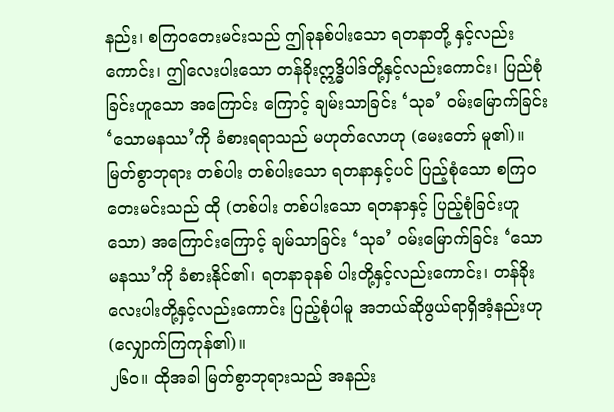နည်း၊ စကြဝတေးမင်းသည် ဤခုနစ်ပါးသော ရတနာတို့ နှင့်လည်းကောင်း၊ ဤလေးပါးသော တန်ခိုးဣဒ္ဓိပါဒ်တို့နှင့်လည်းကောင်း၊ ပြည်စုံခြင်းဟူသော အကြောင်း ကြောင့် ချမ်းသာခြင်း ‘သုခ’ ဝမ်းမြောက်ခြင်း ‘သောမနဿ’ကို ခံစားရရာသည် မဟုတ်လောဟု (မေးတော် မူ၏)။ မြတ်စွာဘုရား တစ်ပါး တစ်ပါးသော ရတနာနှင့်ပင် ပြည့်စုံသော စကြဝတေးမင်းသည် ထို (တစ်ပါး တစ်ပါးသော ရတနာနှင့် ပြည့်စုံခြင်းဟူသော) အကြောင်းကြောင့် ချမ်သာခြင်း ‘သုခ’ ဝမ်းမြောက်ခြင်း ‘သောမနဿ’ကို ခံစားနိုင်၏၊ ရတနာခုနစ် ပါးတို့နှင့်လည်းကောင်း၊ တန်ခိုးလေးပါးတို့နှင့်လည်းကောင်း ပြည့်စုံပါမူ အဘယ်ဆိုဖွယ်ရာရှိအံ့နည်းဟု (လျှောက်ကြကုန်၏)။
၂၆ဝ။ ထိုအခါ မြတ်စွာဘုရားသည် အနည်း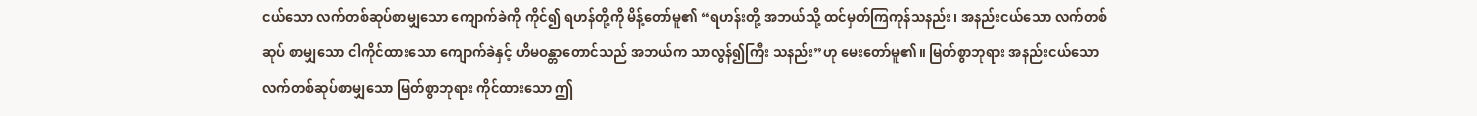ငယ်သော လက်တစ်ဆုပ်စာမျှသော ကျောက်ခဲကို ကိုင်၍ ရဟန်တို့ကို မိန့်တော်မူ၏ “ရဟန်းတို့ အဘယ်သို့ ထင်မှတ်ကြကုန်သနည်း၊ အနည်းငယ်သော လက်တစ် ဆုပ် စာမျှသော ငါကိုင်ထားသော ကျောက်ခဲနှင့် ဟိမဝန္တာတောင်သည် အဘယ်က သာလွန်၍ကြီး သနည်း”ဟု မေးတော်မူ၏။ မြတ်စွာဘုရား အနည်းငယ်သော လက်တစ်ဆုပ်စာမျှသော မြတ်စွာဘုရား ကိုင်ထားသော ဤ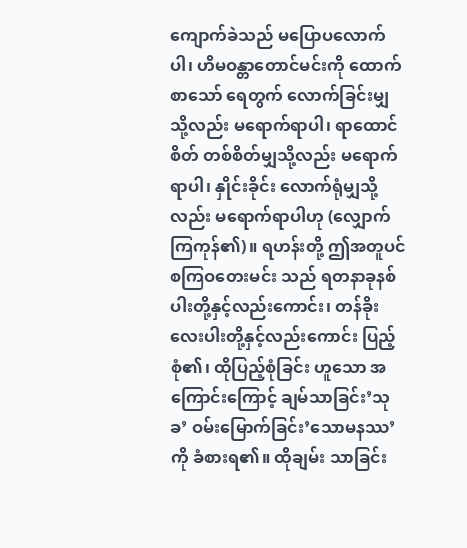ကျောက်ခဲသည် မပြောပလောက်ပါ၊ ဟိမဝန္တာတောင်မင်းကို ထောက်စာသော် ရေတွက် လောက်ခြင်းမျှသို့လည်း မရောက်ရာပါ၊ ရာထောင်စိတ် တစ်စိတ်မျှသို့လည်း မရောက်ရာပါ၊ နှိုင်းခိုင်း လောက်ရုံမျှသို့လည်း မရောက်ရာပါဟု (လျှောက်ကြကုန်၏)။ ရဟန်းတို့ ဤအတူပင် စကြဝတေးမင်း သည် ရတနာခုနစ်ပါးတို့နှင့်လည်းကောင်း၊ တန်ခိုး လေးပါးတို့နှင့်လည်းကောင်း ပြည့်စုံ၏၊ ထိုပြည့်စုံခြင်း ဟူသော အကြောင်းကြောင့် ချမ်သာခြင်း’သုခ’ ဝမ်းမြောက်ခြင်း’သောမနဿ’ကို ခံစားရ၏။ ထိုချမ်း သာခြင်း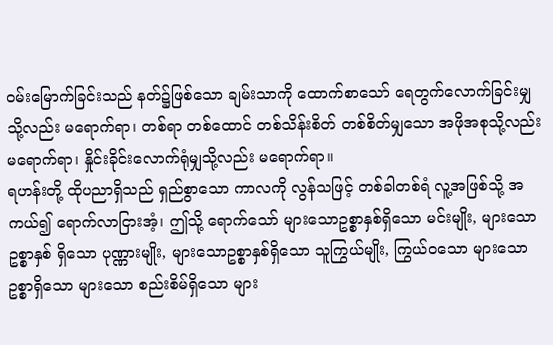ဝမ်းမြောက်ခြင်းသည် နတ်၌ဖြစ်သော ချမ်းသာကို ထောက်စာသော် ရေတွက်လောက်ခြင်းမျှသို့လည်း မရောက်ရာ၊ တစ်ရာ တစ်ထောင် တစ်သိန်းစိတ် တစ်စိတ်မျှသော အဖိုအစုသို့လည်း မရောက်ရာ၊ နှိုင်းခိုင်းလောက်ရုံမျှသို့လည်း မရောက်ရာ။
ရဟန်းတို့ ထိုပညာရှိသည် ရှည်စွာသော ကာလကို လွန်သဖြင့် တစ်ခါတစ်ရံ လူ့အဖြစ်သို့ အကယ်၍ ရောက်လာငြားအံ့၊ ဤသို့ ရောက်သော် များသောဥစ္စာနှစ်ရှိသော မင်းမျိုး, များသောဥစ္စာနှစ် ရှိသော ပုဏ္ဏားမျိုး, များသောဥစ္စာနှစ်ရှိသော သူကြွယ်မျိုး, ကြွယ်ဝသော များသောဥစ္စာရှိသော များသော စည်းစိမ်ရှိသော များ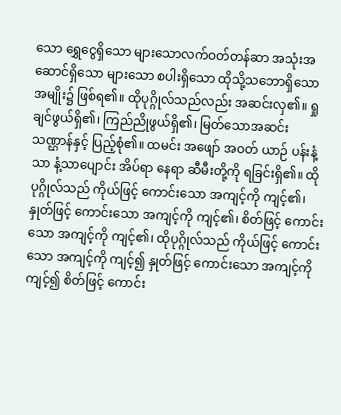သော ရွှေငွေရှိသော များသောလက်ဝတ်တန်ဆာ အသုံးအဆောင်ရှိသော များသော စပါးရှိသော ထိုသို့သဘောရှိသော အမျိုး၌ ဖြစ်ရ၏။ ထိုပုဂ္ဂိုလ်သည်လည်း အဆင်းလှ၏။ ရှုချင်ဖွယ်ရှိ၏၊ ကြည်ညိုဖွယ်ရှိ၏၊ မြတ်သောအဆင်း သဏ္ဌာန်နှင့် ပြည့်စုံ၏။ ထမင်း အဖျော် အဝတ် ယာဉ် ပန်းနံ့သာ နံ့သာပျောင်း အိပ်ရာ နေရာ ဆီမီးတို့ကို ရခြင်းရှိ၏။ ထိုပုဂ္ဂိုလ်သည် ကိုယ်ဖြင့် ကောင်းသော အကျင့်ကို ကျင့်၏၊ နှုတ်ဖြင့် ကောင်းသော အကျင့်ကို ကျင့်၏၊ စိတ်ဖြင့် ကောင်းသော အကျင့်ကို ကျင့်၏၊ ထိုပုဂ္ဂိုလ်သည် ကိုယ်ဖြင့် ကောင်းသော အကျင့်ကို ကျင့်၍ နှုတ်ဖြင့် ကောင်းသော အကျင့်ကို ကျင့်၍ စိတ်ဖြင့် ကောင်း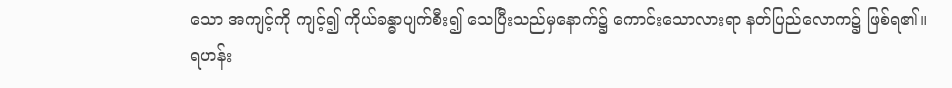သော အကျင့်ကို ကျင့်၍ ကိုယ်ခန္ဓာပျက်စီး၍ သေပြီးသည်မှနောက်၌ ကောင်းသောလားရာ နတ်ပြည်လောက၌ ဖြစ်ရ၏။
ရဟန်း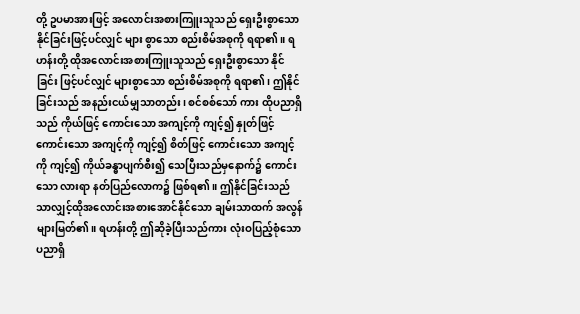တို့ ဥပမာအားဖြင့် အလောင်းအစားကြူးသူသည် ရှေးဦးစွာသော နိုင်ခြင်းဖြင့်ပင်လျှင် များ စွာသော စည်းစိမ်အစုကို ရရာ၏။ ရဟန်းတို့ ထိုအလောင်းအစားကြူးသူသည် ရှေးဦးစွာသော နိုင်ခြင်း ဖြင့်ပင်လျှင် များစွာသော စည်းစိမ်အစုကို ရရာ၏၊ ဤနိုင်ခြင်းသည် အနည်းငယ်မျှသာတည်း၊ စင်စစ်သော် ကား ထိုပညာရှိသည် ကိုယ်ဖြင့် ကောင်းသော အကျင့်ကို ကျင့်၍ နှုတ်ဖြင့် ကောင်းသော အကျင့်ကို ကျင့်၍ စိတ်ဖြင့် ကောင်းသော အကျင့်ကို ကျင့်၍ ကိုယ်ခန္ဓာပျက်စီး၍ သေပြီးသည်မှနောက်၌ ကောင်းသော လားရာ နတ်ပြည်လောက၌ ဖြစ်ရ၏။ ဤနိုင်ခြင်းသည်သာလျှင့်ထိုအလောင်းအစားအောင်နိုင်သော ချမ်းသာထက် အလွန်များမြတ်၏။ ရဟန်းတို့ ဤဆိုခဲ့ပြီးသည်ကား လုံးဝပြည့်စုံသော ပညာရှိ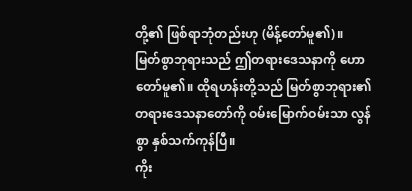တို့၏ ဖြစ်ရာဘုံတည်းဟု (မိန့်တော်မူ၏)။
မြတ်စွာဘုရားသည် ဤတရားဒေသနာကို ဟောတော်မူ၏။ ထိုရဟန်းတို့သည် မြတ်စွာဘုရား၏ တရားဒေသနာတော်ကို ဝမ်းမြောက်ဝမ်းသာ လွန်စွာ နှစ်သက်ကုန်ပြီ။
ကိုး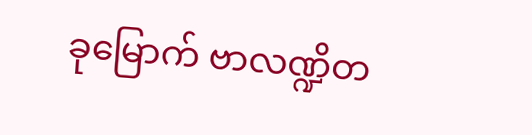ခုမြောက် ဗာလဏ္ဍိတ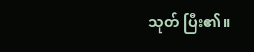သုတ် ပြီး၏။